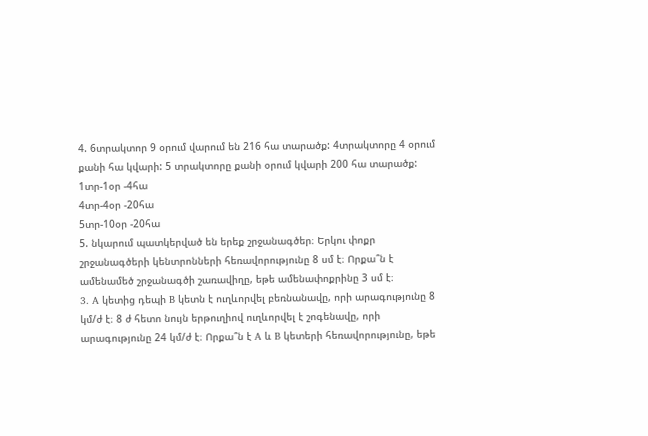4. 6տրակտոր 9 օրում վարում են 216 հա տարածք: 4տրակտորը 4 օրում քանի հա կվարի: 5 տրակտորը քանի օրում կվարի 200 հա տարածք:
1տր-1օր -4հա
4տր-4օր -20հա
5տր-10օր -20հա
5. նկարում պատկերված են երեք շրջանագծեր։ Երկու փոքր շրջանագծերի կենտրոնների հեռավորությունը 8 սմ է։ Որքա՞ն է ամենամեծ շրջանագծի շառավիղը, եթե ամենափոքրինը 3 սմ է։
3. A կետից դեպի B կետն է ուղևորվել բեռնանավը, որի արագությունը 8 կմ/ժ է։ 8 ժ հետո նույն երթուղիով ուղևորվել է շոգենավը, որի արագությունը 24 կմ/ժ է։ Որքա՞ն է A և B կետերի հեռավորությունը, եթե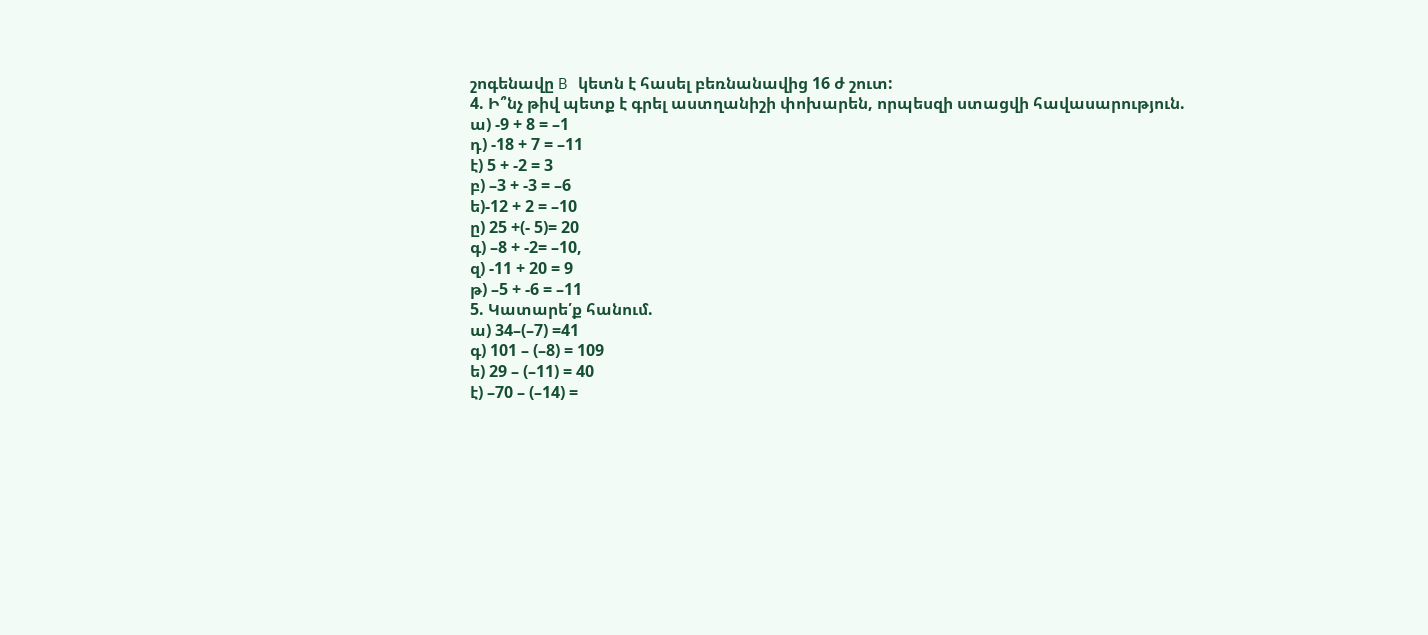շոգենավը B կետն է հասել բեռնանավից 16 ժ շուտ:
4. Ի՞նչ թիվ պետք է գրել աստղանիշի փոխարեն, որպեսզի ստացվի հավասարություն.
ա) -9 + 8 = –1
դ) -18 + 7 = –11
է) 5 + -2 = 3
բ) –3 + -3 = –6
ե)-12 + 2 = –10
ը) 25 +(- 5)= 20
գ) –8 + -2= –10,
զ) -11 + 20 = 9
թ) –5 + -6 = –11
5. Կատարե՛ք հանում.
ա) 34–(–7) =41
գ) 101 – (–8) = 109
ե) 29 – (–11) = 40
է) –70 – (–14) =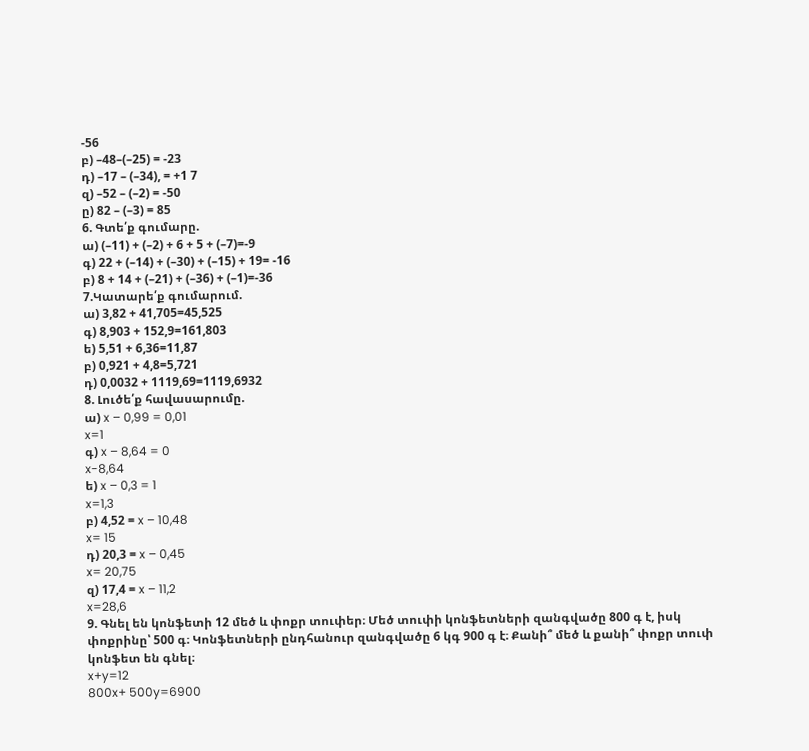-56
բ) –48–(–25) = -23
դ) –17 – (–34), = +1 7
զ) –52 – (–2) = -50
ը) 82 – (–3) = 85
6. Գտե՛ք գումարը.
ա) (–11) + (–2) + 6 + 5 + (–7)=-9
գ) 22 + (–14) + (–30) + (–15) + 19= -16
բ) 8 + 14 + (–21) + (–36) + (–1)=-36
7.Կատարե՛ք գումարում.
ա) 3,82 + 41,705=45,525
գ) 8,903 + 152,9=161,803
ե) 5,51 + 6,36=11,87
բ) 0,921 + 4,8=5,721
դ) 0,0032 + 1119,69=1119,6932
8. Լուծե՛ք հավասարումը.
ա) x – 0,99 = 0,01
x=1
գ) x – 8,64 = 0
x-8,64
ե) x – 0,3 = 1
x=1,3
բ) 4,52 = x – 10,48
x= 15
դ) 20,3 = x – 0,45
x= 20,75
զ) 17,4 = x – 11,2
x=28,6
9. Գնել են կոնֆետի 12 մեծ և փոքր տուփեր։ Մեծ տուփի կոնֆետների զանգվածը 800 գ է, իսկ փոքրինը՝ 500 գ։ Կոնֆետների ընդհանուր զանգվածը 6 կգ 900 գ է։ Քանի՞ մեծ և քանի՞ փոքր տուփ կոնֆետ են գնել։
x+y=12
800x+ 500y=6900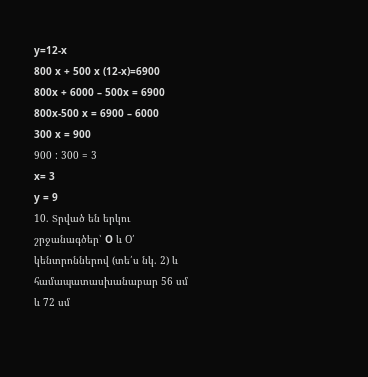y=12-x
800 x + 500 x (12-x)=6900
800x + 6000 – 500x = 6900
800x-500 x = 6900 – 6000
300 x = 900
900 : 300 = 3
x= 3
y = 9
10. Տրված են երկու շրջանագծեր՝ O և O՛ կենտրոններով (տե՛ս նկ. 2) և համապատասխանաբար 56 սմ և 72 սմ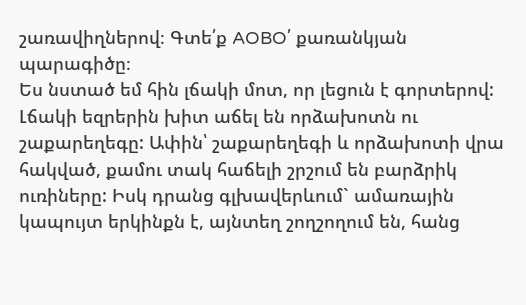շառավիղներով։ Գտե՛ք AOBO՛ քառանկյան պարագիծը։
Ես նստած եմ հին լճակի մոտ, որ լեցուն է գորտերով: Լճակի եզրերին խիտ աճել են որձախոտն ու շաքարեղեգը: Ափին՝ շաքարեղեգի և որձախոտի վրա հակված, քամու տակ հաճելի շրշում են բարձրիկ ուռիները: Իսկ դրանց գլխավերևում` ամառային կապույտ երկինքն է, այնտեղ շողշողում են, հանց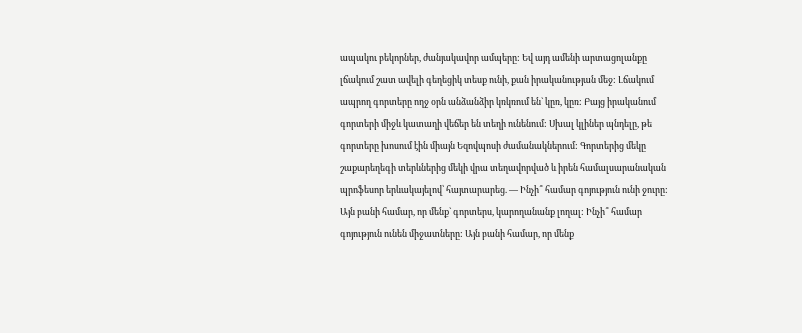ապակու բեկորներ, ժանյակավոր ամպերը: Եվ այդ ամենի արտացոլանքը լճակում շատ ավելի գեղեցիկ տեսք ունի, քան իրականության մեջ: Լճակում ապրող գորտերը ողջ օրն անձանձիր կռկռում են` կըռ, կըռ: Բայց իրականում գորտերի միջև կատաղի վեճեր են տեղի ունենում: Սխալ կլիներ պնդելը, թե գորտերը խոսում էին միայն Եզովպոսի ժամանակներում: Գորտերից մեկը շաքարեղեգի տերևներից մեկի վրա տեղավորված և իրեն համալսարանական պրոֆեսոր երևակայելով՝ հայտարարեց. — Ինչի՞ համար գոյություն ունի ջուրը: Այն բանի համար, որ մենք` գորտերս, կարողանանք լողալ: Ինչի՞ համար գոյություն ունեն միջատները: Այն բանի համար, որ մենք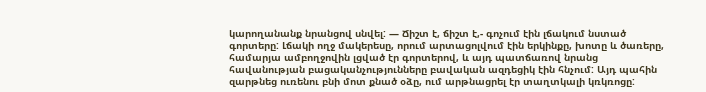կարողանանք նրանցով սնվել: — Ճիշտ է, ճիշտ է,- գոչում էին լճակում նստած գորտերը: Լճակի ողջ մակերեսը, որում արտացոլվում էին երկինքը, խոտը և ծառերը, համարյա ամբողջովին լցված էր գորտերով, և այդ պատճառով նրանց հավանության բացականչությունները բավական ազդեցիկ էին հնչում: Այդ պահին զարթնեց ուռենու բնի մոտ քնած օձը, ում արթնացրել էր տաղտկալի կռկռոցը: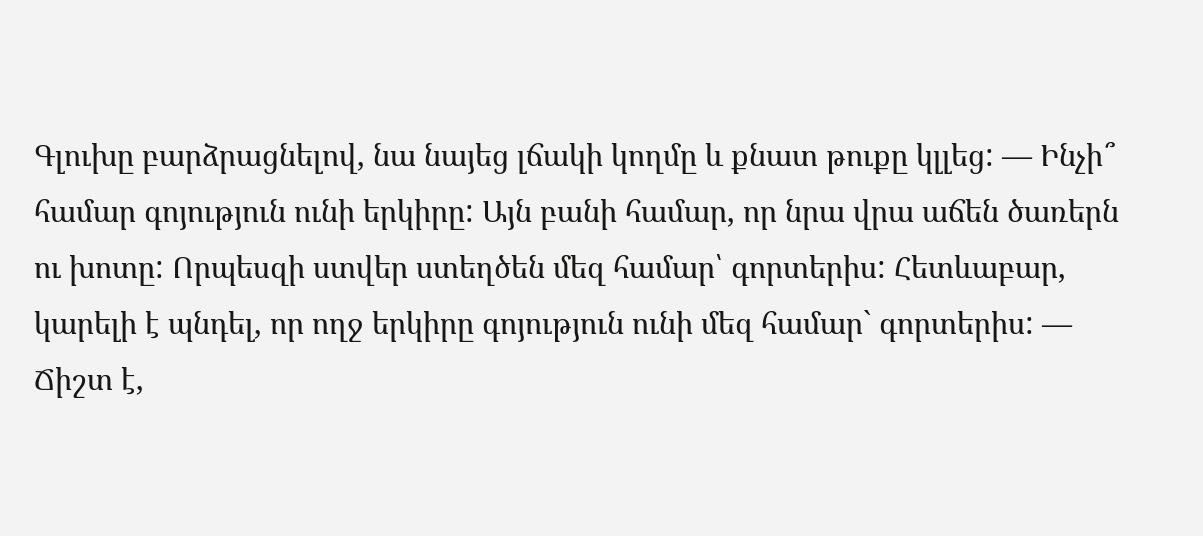Գլուխը բարձրացնելով, նա նայեց լճակի կողմը և քնատ թուքը կլլեց: — Ինչի՞ համար գոյություն ունի երկիրը: Այն բանի համար, որ նրա վրա աճեն ծառերն ու խոտը: Որպեսզի ստվեր ստեղծեն մեզ համար՝ գորտերիս: Հետևաբար, կարելի է պնդել, որ ողջ երկիրը գոյություն ունի մեզ համար` գորտերիս: — Ճիշտ է,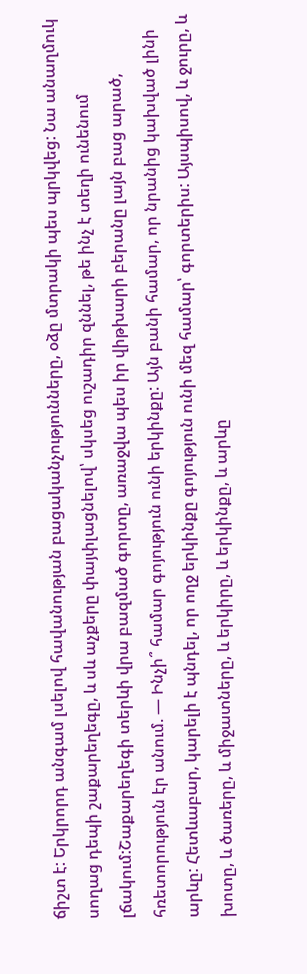ճիշտ է: Երկրորդ անգամ լսելով հավանության բացականչությունները, օձը մտրակի պես պրկվեց: Նա անաղմուկ սողաց դեպի շաքարեղեգը, և սև աչքերը փայփլացնելով՝ սկսեց ուշադիր զննել, թե ինչ է տեղի ունենում լճակում:Շաքարեղեգի տերևի վրա բազմած գորտը, առաջվա պես իր վիթխարի բերանը լայն բաց արած, հռետորություն էր անում. — Ինչի՞ համար գոյություն ունի երկինքը: Այն բանի համար, որ նրանից կախված լինի արևը: Հետևաբար, կարելի է պնդել, որ ողջ երկինքը գոյություն ունի մեզ համար՝ գորտերիս: Այսպիսով, և ջուրը, և խոտը, և ծառերը, և միջատները, և երկիրը, և երկինքը, և արևը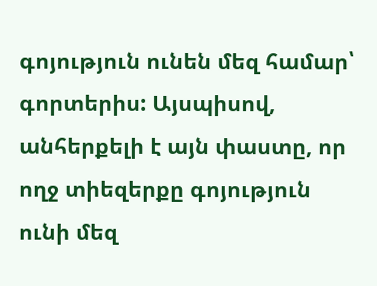գոյություն ունեն մեզ համար՝ գորտերիս: Այսպիսով, անհերքելի է այն փաստը, որ ողջ տիեզերքը գոյություն ունի մեզ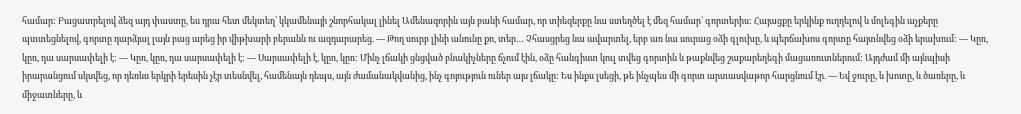համար: Բացատրելով ձեզ այդ փաստը, ես դրա հետ մեկտեղ՝ կկամենայի շնորհակալ լինել Ամենազորին այն բանի համար, որ տիեզերքը նա ստեղծել է մեզ համար` գորտերիս: Հայացքը երկինք ուղղելով և մոլեգին աչքերը պտտեցնելով, գորտը դարձյալ լայն բաց արեց իր վիթխարի բերանն ու ազդարարեց. — Թող սուրբ լինի անունը քո, տեր… Չհասցրեց նա ավարտել, երբ առ նա սուրաց օձի գլուխը, և պերճախոս գորտը հայտնվեց օձի երախում: — Կըռ, կըռ, դա սարսափելի է: — Կըռ, կըռ, դա սարսափելի է: — Սարսափելի է, կըռ, կըռ: Մինչ լճակի ցնցված բնակիչները ճչում էին, օձը հանգիստ կուլ տվեց գորտին և թաքնվեց շաքարեղեգի մացառուտներում: Այդժամ մի այնպիսի իրարանցում սկսվեց, որ դեռևս երկրի երեսին չէր տեսնվել, համենայն դեպս, այն ժամանակվանից, ինչ գոյություն ուներ այս լճակը: Ես ինքս լսեցի, թե ինչպես մի գորտ արտասվաթոր հարցնում էր. — Եվ ջուրը, և խոտը, և ծառերը, և միջատները, և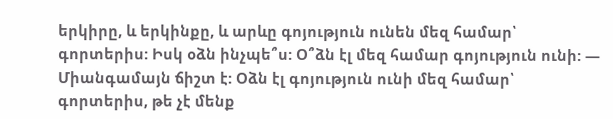երկիրը, և երկինքը, և արևը գոյություն ունեն մեզ համար՝ գորտերիս: Իսկ օձն ինչպե՞ս: Օ՞ձն էլ մեզ համար գոյություն ունի: — Միանգամայն ճիշտ է: Օձն էլ գոյություն ունի մեզ համար՝ գորտերիս, թե չէ մենք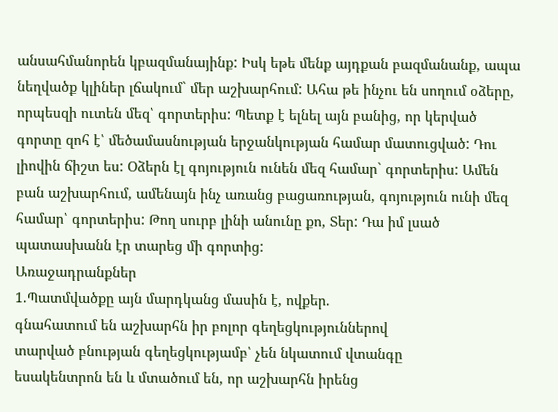անսահմանորեն կբազմանայինք: Իսկ եթե մենք այդքան բազմանանք, ապա նեղվածք կլիներ լճակում` մեր աշխարհում: Ահա թե ինչու են սողում օձերը, որպեսզի ուտեն մեզ՝ գորտերիս: Պետք է ելնել այն բանից, որ կերված գորտը զոհ է՝ մեծամասնության երջանկության համար մատուցված: Դու լիովին ճիշտ ես: Օձերն էլ գոյություն ունեն մեզ համար` գորտերիս: Ամեն բան աշխարհում, ամենայն ինչ առանց բացառության, գոյություն ունի մեզ համար՝ գորտերիս: Թող սուրբ լինի անունը քո, Տեր: Դա իմ լսած պատասխանն էր տարեց մի գորտից:
Առաջադրանքներ
1.Պատմվածքը այն մարդկանց մասին է, ովքեր.
գնահատում են աշխարհն իր բոլոր գեղեցկություններով
տարված բնության գեղեցկությամբ՝ չեն նկատում վտանգը
եսակենտրոն են և մտածում են, որ աշխարհն իրենց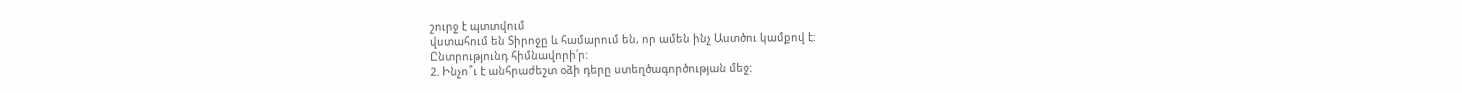շուրջ է պտտվում
վստահում են Տիրոջը և համարում են, որ ամեն ինչ Աստծու կամքով է:
Ընտրությունդ հիմնավորի՛ր:
2. Ինչո՞ւ է անհրաժեշտ օձի դերը ստեղծագործության մեջ: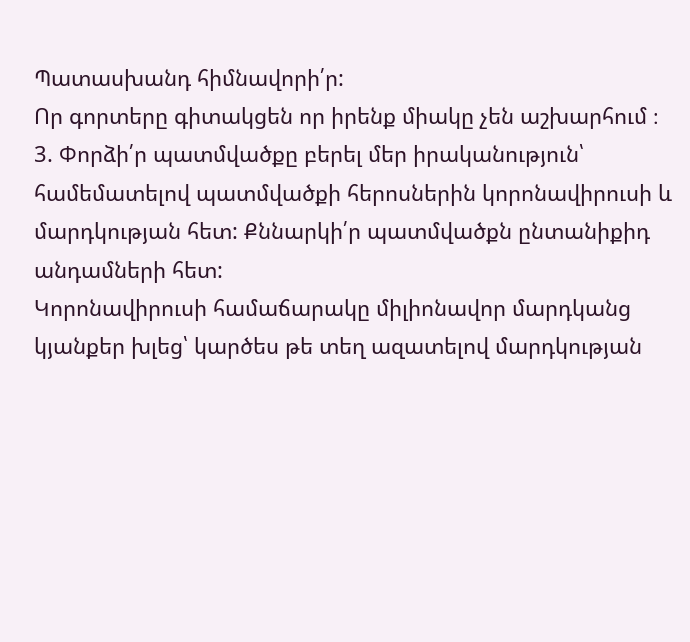Պատասխանդ հիմնավորի՛ր:
Որ գորտերը գիտակցեն որ իրենք միակը չեն աշխարհում ։
3. Փորձի՛ր պատմվածքը բերել մեր իրականություն՝ համեմատելով պատմվածքի հերոսներին կորոնավիրուսի և մարդկության հետ: Քննարկի՛ր պատմվածքն ընտանիքիդ անդամների հետ:
Կորոնավիրուսի համաճարակը միլիոնավոր մարդկանց կյանքեր խլեց՝ կարծես թե տեղ ազատելով մարդկության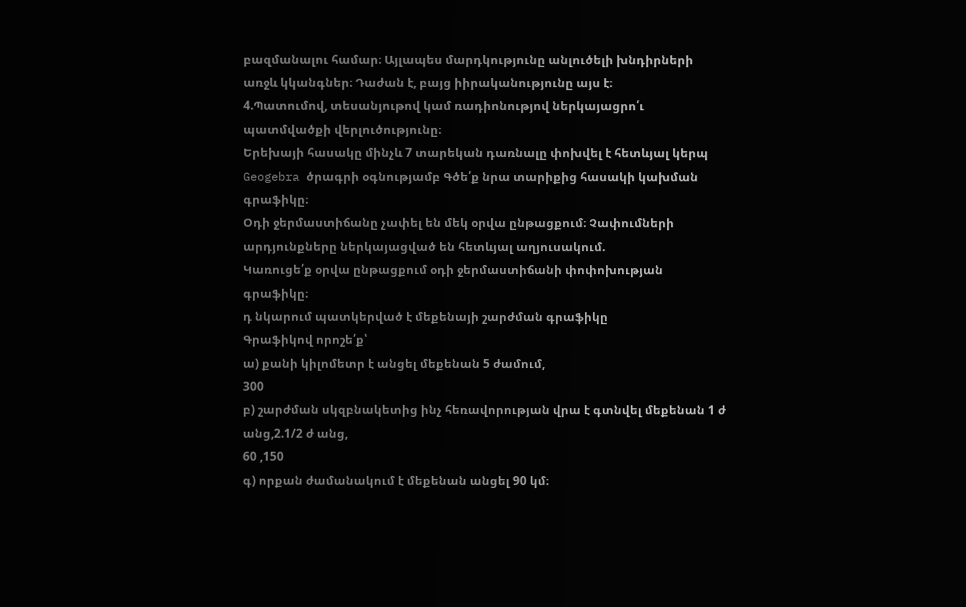բազմանալու համար։ Այլապես մարդկությունը անլուծելի խնդիրների առջև կկանգներ։ Դաժան է, բայց իիրականությունը այս է։
4.Պատումով, տեսանյութով կամ ռադիոնությով ներկայացրո՛ւ պատմվածքի վերլուծությունը։
Երեխայի հասակը մինչև 7 տարեկան դառնալը փոխվել է հետևյալ կերպ
Geogebra ծրագրի օգնությամբ Գծե՛ք նրա տարիքից հասակի կախման գրաֆիկը։
Օդի ջերմաստիճանը չափել են մեկ օրվա ընթացքում։ Չափումների արդյունքները ներկայացված են հետևյալ աղյուսակում.
Կառուցե՛ք օրվա ընթացքում օդի ջերմաստիճանի փոփոխության գրաֆիկը։
դ նկարում պատկերված է մեքենայի շարժման գրաֆիկը
Գրաֆիկով որոշե՛ք՝
ա) քանի կիլոմետր է անցել մեքենան 5 ժամում,
300
բ) շարժման սկզբնակետից ինչ հեռավորության վրա է գտնվել մեքենան 1 ժ անց,2.1/2 ժ անց,
60 ,150
գ) որքան ժամանակում է մեքենան անցել 90 կմ։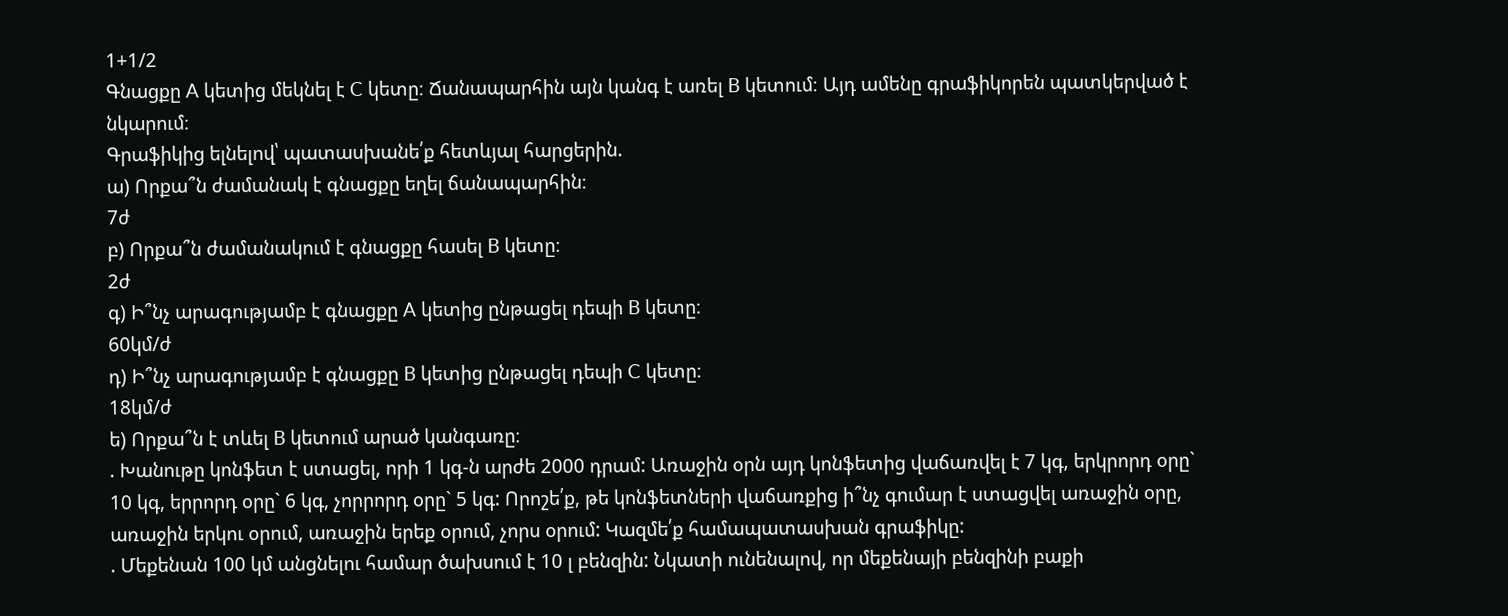1+1/2
Գնացքը A կետից մեկնել է C կետը։ Ճանապարհին այն կանգ է առել B կետում։ Այդ ամենը գրաֆիկորեն պատկերված է նկարում։
Գրաֆիկից ելնելով՝ պատասխանե՛ք հետևյալ հարցերին.
ա) Որքա՞ն ժամանակ է գնացքը եղել ճանապարհին։
7ժ
բ) Որքա՞ն ժամանակում է գնացքը հասել B կետը։
2ժ
գ) Ի՞նչ արագությամբ է գնացքը A կետից ընթացել դեպի B կետը։
60կմ/ժ
դ) Ի՞նչ արագությամբ է գնացքը B կետից ընթացել դեպի C կետը։
18կմ/ժ
ե) Որքա՞ն է տևել B կետում արած կանգառը։
. Խանութը կոնֆետ է ստացել, որի 1 կգ-ն արժե 2000 դրամ: Առաջին օրն այդ կոնֆետից վաճառվել է 7 կգ, երկրորդ օրը` 10 կգ, երրորդ օրը` 6 կգ, չորրորդ օրը` 5 կգ: Որոշե՛ք, թե կոնֆետների վաճառքից ի՞նչ գումար է ստացվել առաջին օրը, առաջին երկու օրում, առաջին երեք օրում, չորս օրում: Կազմե՛ք համապատասխան գրաֆիկը:
. Մեքենան 100 կմ անցնելու համար ծախսում է 10 լ բենզին: Նկատի ունենալով, որ մեքենայի բենզինի բաքի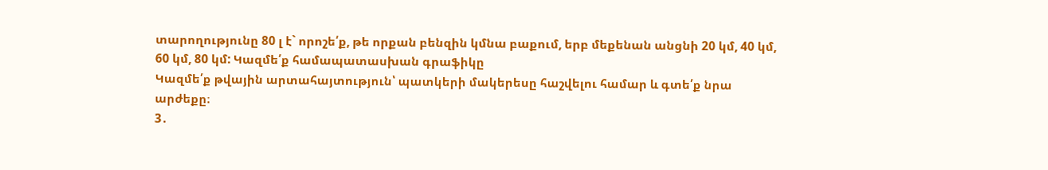տարողությունը 80 լ է` որոշե՛ք, թե որքան բենզին կմնա բաքում, երբ մեքենան անցնի 20 կմ, 40 կմ, 60 կմ, 80 կմ: Կազմե՛ք համապատասխան գրաֆիկը
Կազմե՛ք թվային արտահայտություն՝ պատկերի մակերեսը հաշվելու համար և գտե՛ք նրա արժեքը։
3․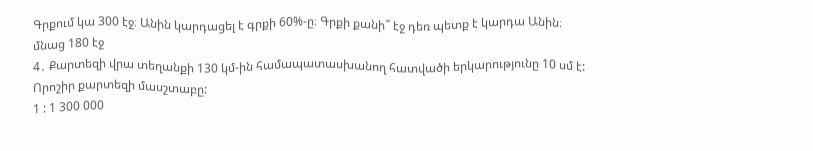Գրքում կա 300 էջ։ Անին կարդացել է գրքի 60%-ը։ Գրքի քանի՞ էջ դեռ պետք է կարդա Անին։
մնաց 180 էջ
4․ Քարտեզի վրա տեղանքի 130 կմ-ին համապատասխանող հատվածի երկարությունը 10 սմ է:
Որոշիր քարտեզի մասշտաբը:
1 : 1 300 000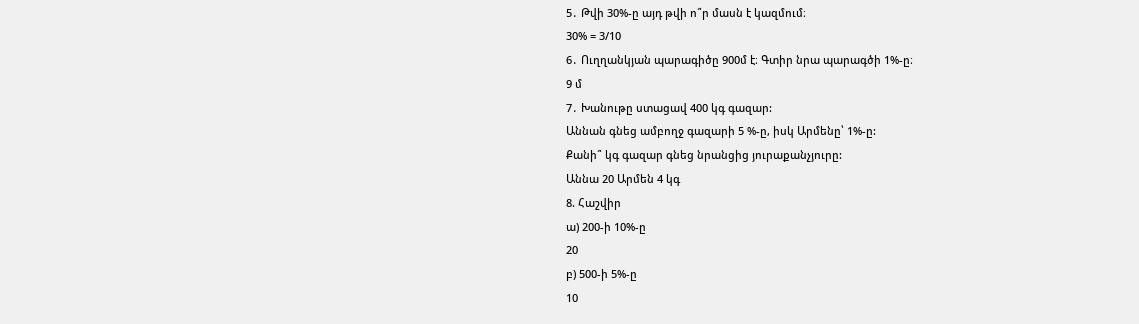5․ Թվի 30%-ը այդ թվի ո՞ր մասն է կազմում։
30% = 3/10
6․ Ուղղանկյան պարագիծը 900մ է։ Գտիր նրա պարագծի 1%-ը։
9 մ
7․ Խանութը ստացավ 400 կգ գազար:
Աննան գնեց ամբողջ գազարի 5 %-ը, իսկ Արմենը՝ 1%-ը:
Քանի՞ կգ գազար գնեց նրանցից յուրաքանչյուրը:
Աննա 20 Արմեն 4 կգ
8. Հաշվիր
ա) 200-ի 10%-ը
20
բ) 500-ի 5%-ը
10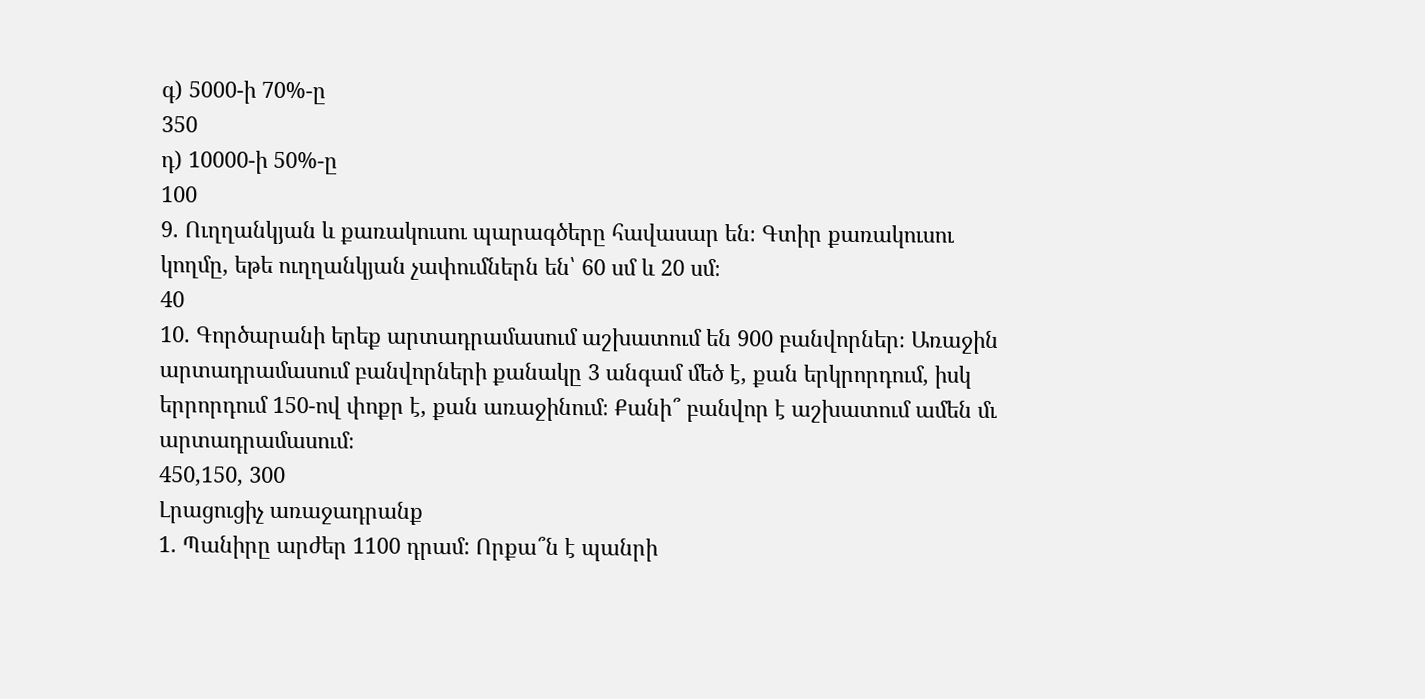գ) 5000-ի 70%-ը
350
դ) 10000-ի 50%-ը
100
9. Ուղղանկյան և քառակուսու պարագծերը հավասար են։ Գտիր քառակուսու կողմը, եթե ուղղանկյան չափումներն են՝ 60 սմ և 20 սմ։
40
10. Գործարանի երեք արտադրամասում աշխատում են 900 բանվորներ։ Առաջին արտադրամասում բանվորների քանակը 3 անգամ մեծ է, քան երկրորդում, իսկ երրորդում 150-ով փոքր է, քան առաջինում։ Քանի՞ բանվոր է աշխատում ամեն մւ արտադրամասում։
450,150, 300
Լրացուցիչ առաջադրանք
1․ Պանիրը արժեր 1100 դրամ: Որքա՞ն է պանրի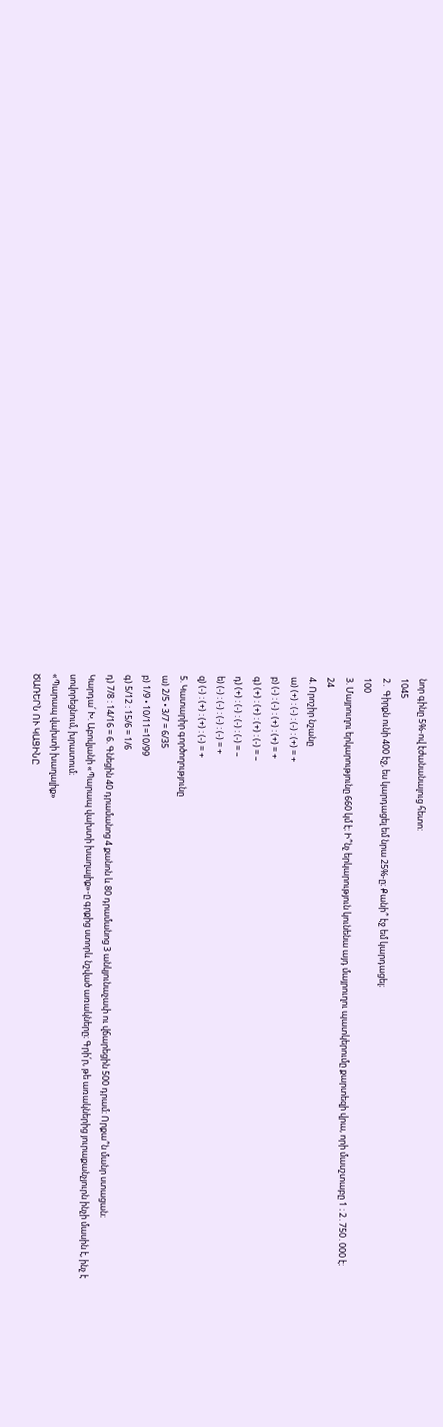նոր գինը 5%-ով էժանանալուց հետո:
1045
2․ Գիրքն ունի 400 էջ, ես կարդացել եմ նրա 25%-ը։ Քանի՞ էջ եմ կարդացել։
100
3. Մայրուղու երկարությունը 660 կմ է։ Ի՞նչ երկարություն կունենա այդ մայրուղու պատկերումը քարտեզի վրա, որի մասշտաբը 1 ։ 2․750․000 է։
24
4. Որոշիր նշանը
ա) (+) : (-) : (-) : (+) = +
բ) (-) : (-) : (+) : (+) = +
գ) (+) : (+) : (+) : (-) = –
դ) (+) : (-) : (-) : (-) = –
ե) (-) : (-) : (-) : (-) = +
զ) (-) : (+) : (+) : (-) = +
5. Կատարիր գործողությունը
ա) 2/5 • 3/7 = 6/35
բ) 1/9 • 10/11=10/99
գ) 5/12 : 15/6 = 1/6
դ) 7/8 : 14/16 = 6. Գնեցին 40 դրամանոց 4 քանոն և 80 դրամանոց 3 անկյունաչափ ու վճարեցին 500 դրամ։ Որքա՞ն մանր ստացան։
Կարդա՛ Խ. Աբովյանի «Պարապ վախտի խաղալիք»-ը գրքից ստորև նշված առակները։ Գրի՛ր, թե առակներից յուրաքանչյուրն ինչի մասին է, ինչ է սովորեցնում, խրատում։
«Պարապ վախտի խաղալիք»
ԾԱՌԵՐՆ ՈՒ ԿԱՑԻՆԸ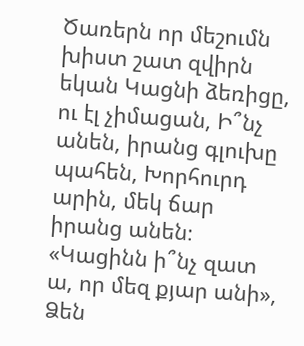Ծառերն որ մեշումն խիստ շատ զվիրն եկան Կացնի ձեռիցը, ու էլ չիմացան, Ի՞նչ անեն, իրանց գլուխը պահեն, Խորհուրդ արին, մեկ ճար իրանց անեն։ «Կացինն ի՞նչ զատ ա, որ մեզ քյար անի», Ձեն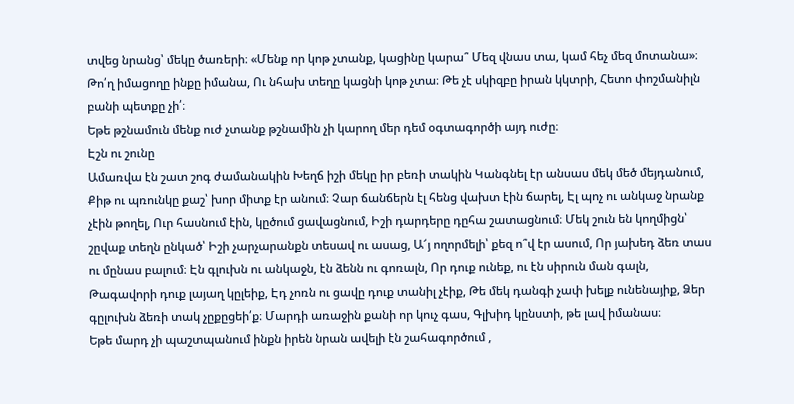տվեց նրանց՝ մեկը ծառերի։ «Մենք որ կոթ չտանք, կացինը կարա՞ Մեզ վնաս տա, կամ հեչ մեզ մոտանա»։ Թո՛ղ իմացողը ինքը իմանա, Ու նհախ տեղը կացնի կոթ չտա։ Թե չէ սկիզբը իրան կկտրի, Հետո փոշմանիլն բանի պետքը չի՛։
Եթե թշնամուն մենք ուժ չտանք թշնամին չի կարող մեր դեմ օգտագործի այդ ուժը։
Էշն ու շունը
Ամառվա էն շատ շոգ ժամանակին Խեղճ իշի մեկը իր բեռի տակին Կանգնել էր անսաս մեկ մեծ մեյդանում, Քիթ ու պռունկը քաշ՝ խոր միտք էր անում։ Չար ճանճերն էլ հենց վախտ էին ճարել, Էլ պոչ ու անկաջ նրանք չէին թողել, Ուր հասնում էին, կըծում ցավացնում, Իշի դարդերը դըհա շատացնում։ Մեկ շուն են կողմիցն՝ շըվաք տեղն ընկած՝ Իշի չարչարանքն տեսավ ու ասաց, Ա՜յ ողորմելի՝ քեզ ո՞վ էր ասում, Որ յախեդ ձեռ տաս ու մընաս բալում։ Էն գլուխն ու անկաջն, էն ձենն ու գոռալն, Որ դուք ունեք, ու էն սիրուն ման գալն, Թագավորի դուք լայաղ կըլեիք, Էդ չոռն ու ցավը դուք տանիլ չէիք, Թե մեկ դանգի չափ խելք ունենայիք, Ձեր գըլուխն ձեռի տակ չըքըցեի՛ք։ Մարդի առաջին քանի որ կուչ գաս, Գլխիդ կընստի, թե լավ իմանաս։
Եթե մարդ չի պաշտպանում ինքն իրեն նրան ավելի էն շահագործում ,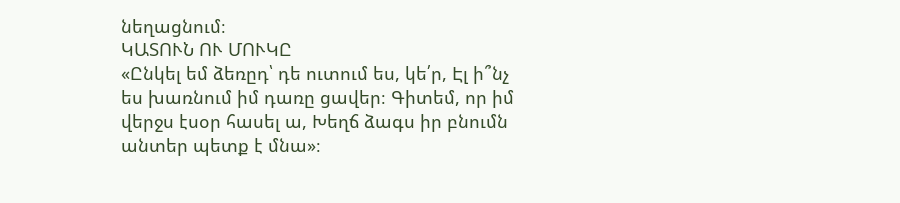նեղացնում։
ԿԱՏՈՒՆ ՈՒ ՄՈՒԿԸ
«Ընկել եմ ձեռըդ՝ դե ուտում ես, կե՛ր, Էլ ի՞նչ ես խառնում իմ դառը ցավեր։ Գիտեմ, որ իմ վերջս էսօր հասել ա, Խեղճ ձագս իր բնումն անտեր պետք է մնա»։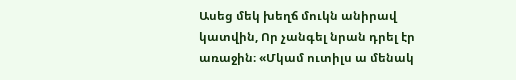Ասեց մեկ խեղճ մուկն անիրավ կատվին, Որ չանգել նրան դրել էր առաջին։ «Մկամ ուտիլս ա մենակ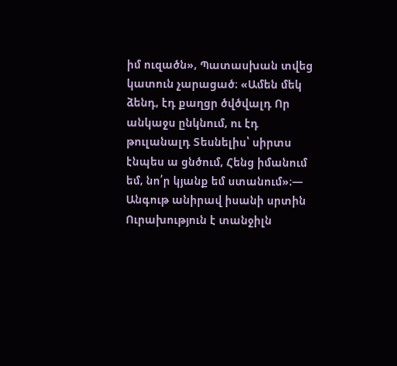իմ ուզածն», Պատասխան տվեց կատուն չարացած։ «Ամեն մեկ ձենդ, էդ քաղցր ծվծվալդ Որ անկաջս ընկնում, ու էդ թուլանալդ Տեսնելիս՝ սիրտս էնպես ա ցնծում, Հենց իմանում եմ, նո՛ր կյանք եմ ստանում»։― Անգութ անիրավ իսանի սրտին Ուրախություն է տանջիլն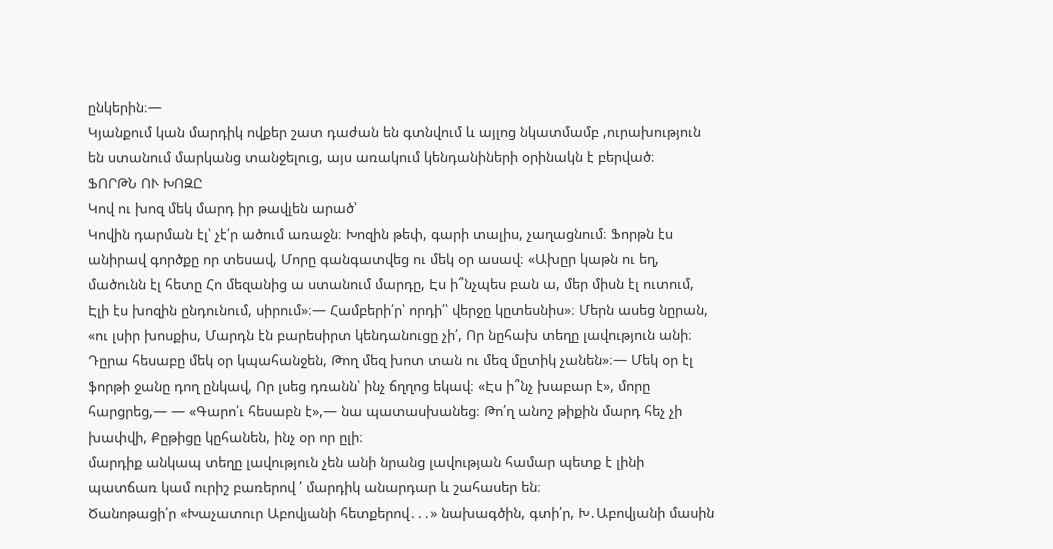ընկերին։―
Կյանքում կան մարդիկ ովքեր շատ դաժան են գտնվում և այլոց նկատմամբ ,ուրախություն են ստանում մարկանց տանջելուց, այս առակում կենդանիների օրինակն է բերված։
ՖՈՐԹՆ ՈՒ ԽՈԶԸ
Կով ու խոզ մեկ մարդ իր թավլեն արած՝
Կովին դարման էլ՝ չէ՛ր ածում առաջն։ Խոզին թեփ, գարի տալիս, չաղացնում։ Ֆորթն էս անիրավ գործքը որ տեսավ, Մորը գանգատվեց ու մեկ օր ասավ։ «Ախըր կաթն ու եղ, մածունն էլ հետը Հո մեզանից ա ստանում մարդը, Էս ի՞նչպես բան ա, մեր միսն էլ ուտում, Էլի էս խոզին ընդունում, սիրում»։― Համբերի՛ր՝ որդի՛՝ վերջը կըտեսնիս»։ Մերն ասեց նըրան, «ու լսիր խոսքիս, Մարդն էն բարեսիրտ կենդանուցը չի՛, Որ նըհախ տեղը լավություն անի։ Դըրա հեսաբը մեկ օր կպահանջեն, Թող մեզ խոտ տան ու մեզ մըտիկ չանեն»։― Մեկ օր էլ ֆորթի ջանը դող ընկավ, Որ լսեց դռանն՝ ինչ ճղղոց եկավ։ «Էս ի՞նչ խաբար է», մորը հարցրեց,― — «Գարո՛ւ հեսաբն է»,— նա պատասխանեց։ Թո՛ղ անոշ թիքին մարդ հեչ չի խափվի, Քըթիցը կըհանեն, ինչ օր որ ըլի։
մարդիք անկապ տեղը լավություն չեն անի նրանց լավության համար պետք է լինի պատճառ կամ ուրիշ բառերով ՛ մարդիկ անարդար և շահասեր են։
Ծանոթացի՛ր «Խաչատուր Աբովյանի հետքերով․․․» նախագծին, գտի՛ր, Խ․Աբովյանի մասին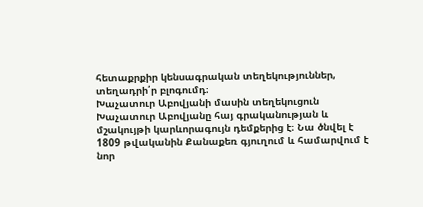հետաքրքիր կենսագրական տեղեկություններ, տեղադրի՛ր բլոգումդ։
Խաչատուր Աբովյանի մասին տեղեկուցուն
Խաչատուր Աբովյանը հայ գրականության և մշակույթի կարևորագույն դեմքերից է։ Նա ծնվել է 1809 թվականին Քանաքեռ գյուղում և համարվում է նոր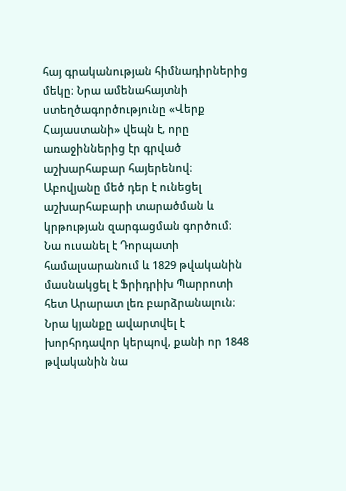հայ գրականության հիմնադիրներից մեկը։ Նրա ամենահայտնի ստեղծագործությունը «Վերք Հայաստանի» վեպն է, որը առաջիններից էր գրված աշխարհաբար հայերենով։ Աբովյանը մեծ դեր է ունեցել աշխարհաբարի տարածման և կրթության զարգացման գործում։ Նա ուսանել է Դորպատի համալսարանում և 1829 թվականին մասնակցել է Ֆրիդրիխ Պարրոտի հետ Արարատ լեռ բարձրանալուն։ Նրա կյանքը ավարտվել է խորհրդավոր կերպով, քանի որ 1848 թվականին նա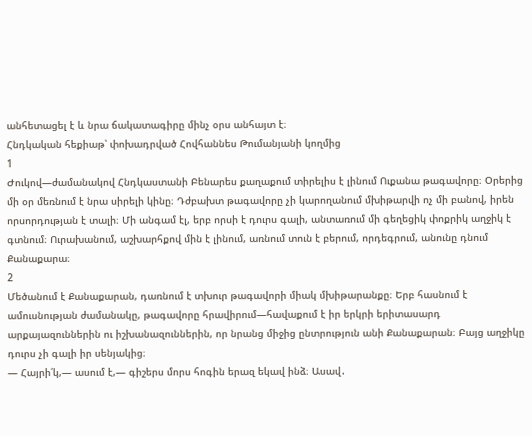անհետացել է և նրա ճակատագիրը մինչ օրս անհայտ է։
Հնդկական հեքիաթ՝ փոխադրված Հովհաննես Թումանյանի կողմից
1
Ժուկով—ժամանակով Հնդկաստանի Բենարես քաղաքում տիրելիս է լինում Ուքանա թագավորը։ Օրերից մի օր մեռնում է նրա սիրելի կինը։ Դժբախտ թագավորը չի կարողանում մխիթարվի ոչ մի բանով, իրեն որսորդության է տալի։ Մի անգամ էլ, երբ որսի է դուրս գալի, անտառում մի գեղեցիկ փոքրիկ աղջիկ է գտնում։ Ուրախանում, աշխարհքով մին է լինում, առնում տուն է բերում, որդեգրում, անունը դնում Քանաքարա։
2
Մեծանում է Քանաքարան, դառնում է տխուր թագավորի միակ մխիթարանքը։ Երբ հասնում է ամուսնության ժամանակը, թագավորը հրավիրում—հավաքում է իր երկրի երիտասարդ արքայազուններին ու իշխանազուններին, որ նրանց միջից ընտրություն անի Քանաքարան։ Բայց աղջիկը դուրս չի գալի իր սենյակից։
— Հայրի՛կ,— ասում է,— գիշերս մորս հոգին երազ եկավ ինձ։ Ասավ․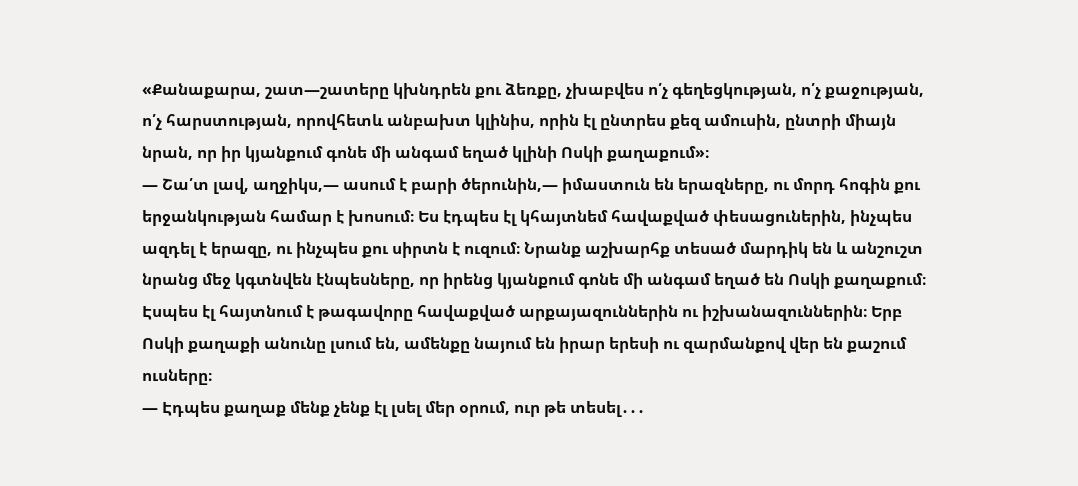«Քանաքարա, շատ—շատերը կխնդրեն քու ձեռքը, չխաբվես ո՛չ գեղեցկության, ո՛չ քաջության, ո՛չ հարստության, որովհետև անբախտ կլինիս, որին էլ ընտրես քեզ ամուսին, ընտրի միայն նրան, որ իր կյանքում գոնե մի անգամ եղած կլինի Ոսկի քաղաքում»։
— Շա՛տ լավ, աղջիկս,— ասում է բարի ծերունին,— իմաստուն են երազները, ու մորդ հոգին քու երջանկության համար է խոսում։ Ես էդպես էլ կհայտնեմ հավաքված փեսացուներին, ինչպես ազդել է երազը, ու ինչպես քու սիրտն է ուզում։ Նրանք աշխարհք տեսած մարդիկ են և անշուշտ նրանց մեջ կգտնվեն էնպեսները, որ իրենց կյանքում գոնե մի անգամ եղած են Ոսկի քաղաքում։
Էսպես էլ հայտնում է թագավորը հավաքված արքայազուններին ու իշխանազուններին։ Երբ Ոսկի քաղաքի անունը լսում են, ամենքը նայում են իրար երեսի ու զարմանքով վեր են քաշում ուսները։
— Էդպես քաղաք մենք չենք էլ լսել մեր օրում, ուր թե տեսել․․․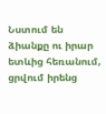Նստում են ձիանքը ու իրար ետևից հեռանում, ցրվում իրենց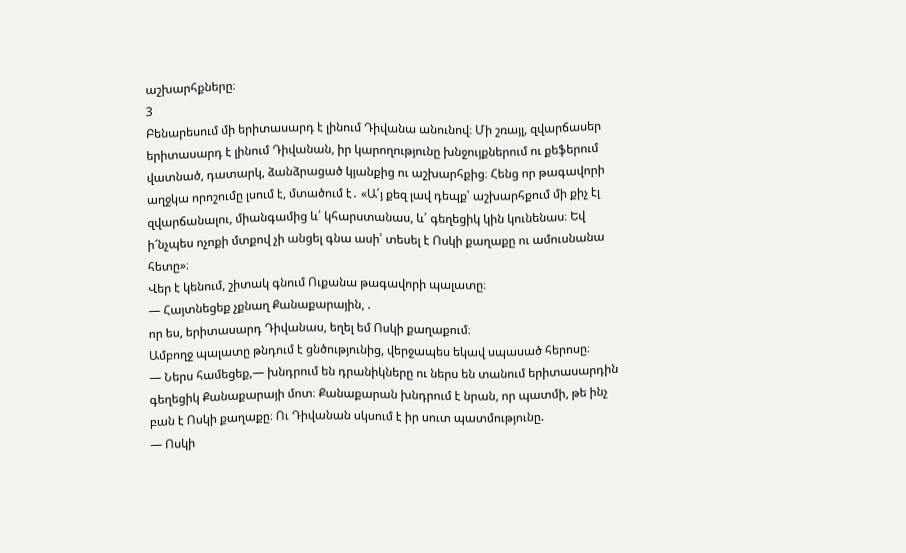աշխարհքները։
3
Բենարեսում մի երիտասարդ է լինում Դիվանա անունով։ Մի շռայլ, զվարճասեր երիտասարդ է լինում Դիվանան, իր կարողությունը խնջույքներում ու քեֆերում վատնած, դատարկ, ձանձրացած կյանքից ու աշխարհքից։ Հենց որ թագավորի աղջկա որոշումը լսում է, մտածում է․ «Ա՛յ քեզ լավ դեպք՝ աշխարհքում մի քիչ էլ զվարճանալու, միանգամից և՛ կհարստանաս, և՛ գեղեցիկ կին կունենաս։ Եվ ի՜նչպես ոչոքի մտքով չի անցել գնա ասի՝ տեսել է Ոսկի քաղաքը ու ամուսնանա հետը»։
Վեր է կենում, շիտակ գնում Ուքանա թագավորի պալատը։
— Հայտնեցեք չքնաղ Քանաքարային, .
որ ես, երիտասարդ Դիվանաս, եղել եմ Ոսկի քաղաքում։
Ամբողջ պալատը թնդում է ցնծությունից, վերջապես եկավ սպասած հերոսը։
— Ներս համեցեք,— խնդրում են դրանիկները ու ներս են տանում երիտասարդին գեղեցիկ Քանաքարայի մոտ։ Քանաքարան խնդրում է նրան, որ պատմի, թե ինչ բան է Ոսկի քաղաքը։ Ու Դիվանան սկսում է իր սուտ պատմությունը.
— Ոսկի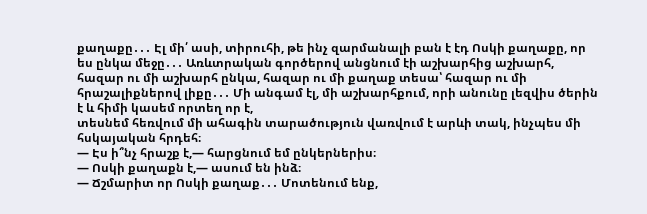քաղաքը․․․ Էլ մի՛ ասի, տիրուհի, թե ինչ զարմանալի բան է էդ Ոսկի քաղաքը, որ ես ընկա մեջը․․․ Առևտրական գործերով անցնում էի աշխարհից աշխարհ, հազար ու մի աշխարհ ընկա, հազար ու մի քաղաք տեսա՝ հազար ու մի հրաշալիքներով լիքը․․․ Մի անգամ էլ, մի աշխարհքում, որի անունը լեզվիս ծերին է և հիմի կասեմ որտեղ որ է,
տեսնեմ հեռվում մի ահագին տարածություն վառվում է արևի տակ, ինչպես մի հսկայական հրդեհ։
— Էս ի՞նչ հրաշք է,— հարցնում եմ ընկերներիս։
— Ոսկի քաղաքն է,— ասում են ինձ։
— Ճշմարիտ որ Ոսկի քաղաք․․․ Մոտենում ենք,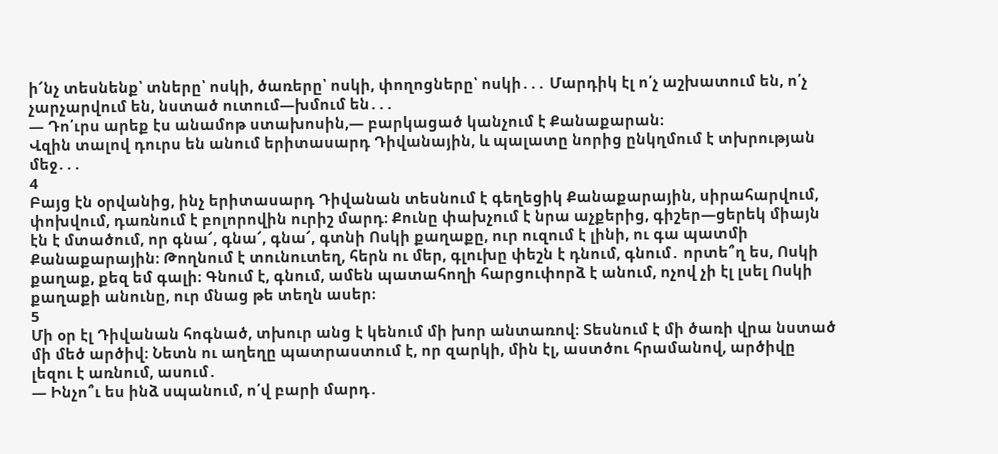ի՜նչ տեսնենք՝ տները՝ ոսկի, ծառերը՝ ոսկի, փողոցները՝ ոսկի․․․ Մարդիկ էլ ո՛չ աշխատում են, ո՛չ չարչարվում են, նստած ուտում—խմում են․․․
— Դո՛ւրս արեք էս անամոթ ստախոսին,— բարկացած կանչում է Քանաքարան։
Վզին տալով դուրս են անում երիտասարդ Դիվանային, և պալատը նորից ընկղմում է տխրության մեջ․․․
4
Բայց էն օրվանից, ինչ երիտասարդ Դիվանան տեսնում է գեղեցիկ Քանաքարային, սիրահարվում, փոխվում, դառնում է բոլորովին ուրիշ մարդ։ Քունը փախչում է նրա աչքերից, գիշեր—ցերեկ միայն էն է մտածում, որ գնա՜, գնա՜, գնա՜, գտնի Ոսկի քաղաքը, ուր ուզում է լինի, ու գա պատմի Քանաքարային։ Թողնում է տունուտեղ, հերն ու մեր, գլուխը փեշն է դնում, գնում․ որտե՞ղ ես, Ոսկի քաղաք, քեզ եմ գալի։ Գնում է, գնում, ամեն պատահողի հարցուփորձ է անում, ոչով չի էլ լսել Ոսկի քաղաքի անունը, ուր մնաց թե տեղն ասեր։
5
Մի օր էլ Դիվանան հոգնած, տխուր անց է կենում մի խոր անտառով։ Տեսնում է մի ծառի վրա նստած մի մեծ արծիվ։ Նետն ու աղեղը պատրաստում է, որ զարկի, մին էլ, աստծու հրամանով, արծիվը լեզու է առնում, ասում․
— Ինչո՞ւ ես ինձ սպանում, ո՛վ բարի մարդ․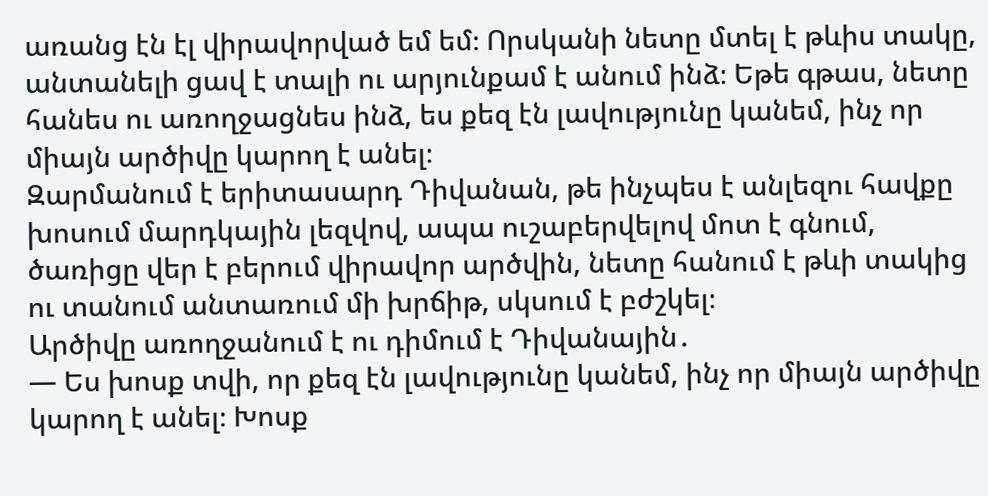առանց էն էլ վիրավորված եմ եմ։ Որսկանի նետը մտել է թևիս տակը, անտանելի ցավ է տալի ու արյունքամ է անում ինձ։ Եթե գթաս, նետը հանես ու առողջացնես ինձ, ես քեզ էն լավությունը կանեմ, ինչ որ միայն արծիվը կարող է անել։
Զարմանում է երիտասարդ Դիվանան, թե ինչպես է անլեզու հավքը խոսում մարդկային լեզվով, ապա ուշաբերվելով մոտ է գնում, ծառիցը վեր է բերում վիրավոր արծվին, նետը հանում է թևի տակից ու տանում անտառում մի խրճիթ, սկսում է բժշկել։
Արծիվը առողջանում է ու դիմում է Դիվանային․
— Ես խոսք տվի, որ քեզ էն լավությունը կանեմ, ինչ որ միայն արծիվը կարող է անել։ Խոսք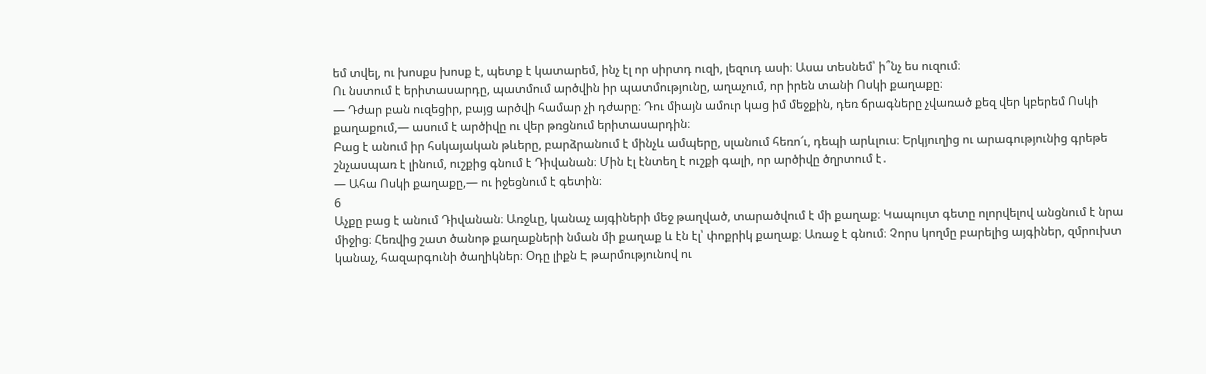եմ տվել, ու խոսքս խոսք է, պետք է կատարեմ, ինչ էլ որ սիրտդ ուզի, լեզուդ ասի։ Ասա տեսնեմ՝ ի՞նչ ես ուզում։
Ու նստում է երիտասարդը, պատմում արծվին իր պատմությունը, աղաչում, որ իրեն տանի Ոսկի քաղաքը։
— Դժար բան ուզեցիր, բայց արծվի համար չի դժարը։ Դու միայն ամուր կաց իմ մեջքին, դեռ ճրագները չվառած քեզ վեր կբերեմ Ոսկի քաղաքում,— ասում է արծիվը ու վեր թռցնում երիտասարդին։
Բաց է անում իր հսկայական թևերը, բարձրանում է մինչև ամպերը, սլանում հեռո՜ւ, դեպի արևլուս։ Երկյուղից ու արագությունից գրեթե շնչասպառ է լինում, ուշքից գնում է Դիվանան։ Մին էլ էնտեղ է ուշքի գալի, որ արծիվը ծղրտում է․
— Ահա Ոսկի քաղաքը,— ու իջեցնում է գետին։
6
Աչքը բաց է անում Դիվանան։ Առջևը, կանաչ այգիների մեջ թաղված, տարածվում է մի քաղաք։ Կապույտ գետը ոլորվելով անցնում է նրա միջից։ Հեռվից շատ ծանոթ քաղաքների նման մի քաղաք և էն էլ՝ փոքրիկ քաղաք։ Առաջ է գնում։ Չորս կողմը բարելից այգիներ, զմրուխտ կանաչ, հազարգունի ծաղիկներ։ Օդը լիքն Է թարմությունով ու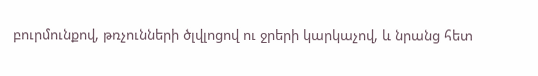բուրմունքով, թռչունների ծլվլոցով ու ջրերի կարկաչով, և նրանց հետ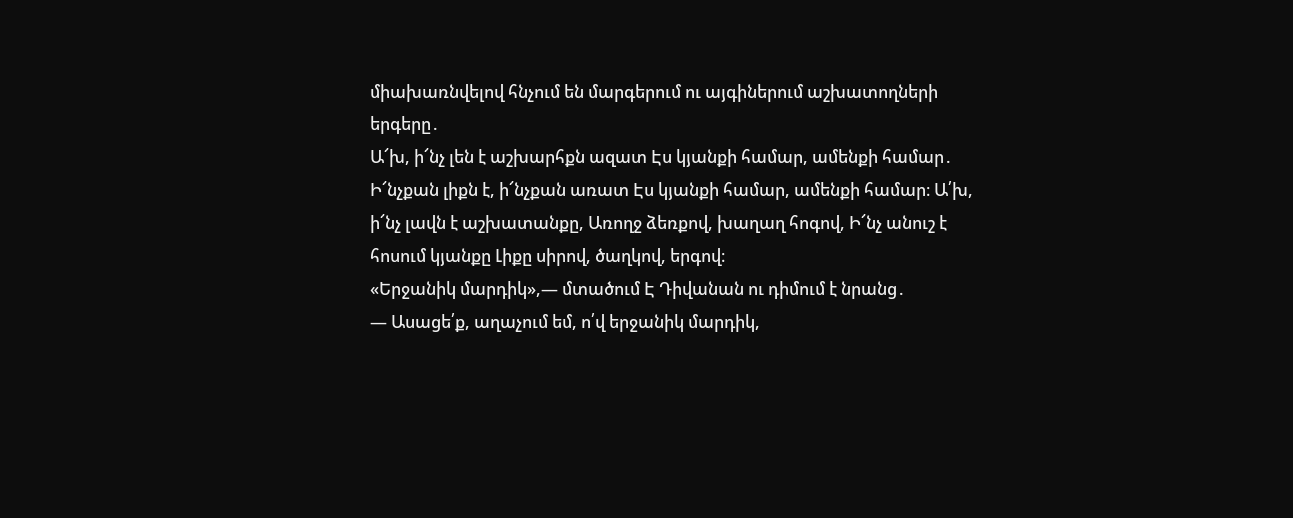միախառնվելով հնչում են մարգերում ու այգիներում աշխատողների երգերը․
Ա՜խ, ի՜նչ լեն է աշխարհքն ազատ Էս կյանքի համար, ամենքի համար․ Ի՜նչքան լիքն է, ի՜նչքան առատ Էս կյանքի համար, ամենքի համար։ Ա՛խ, ի՜նչ լավն է աշխատանքը, Առողջ ձեռքով, խաղաղ հոգով, Ի՜նչ անուշ է հոսում կյանքը Լիքը սիրով, ծաղկով, երգով։
«Երջանիկ մարդիկ»,— մտածում Է Դիվանան ու դիմում է նրանց․
— Ասացե՛ք, աղաչում եմ, ո՛վ երջանիկ մարդիկ,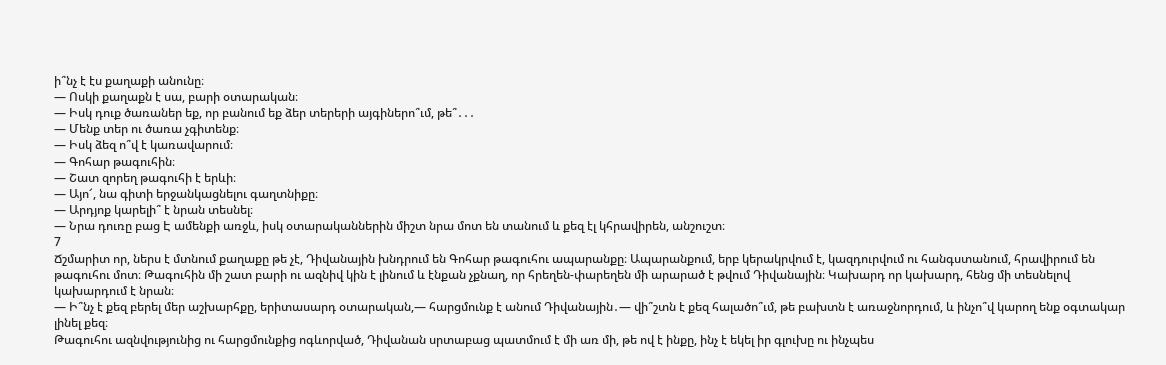ի՞նչ է էս քաղաքի անունը։
— Ոսկի քաղաքն է սա, բարի օտարական։
— Իսկ դուք ծառաներ եք, որ բանում եք ձեր տերերի այգիներո՞ւմ, թե՞․․․
— Մենք տեր ու ծառա չգիտենք։
— Իսկ ձեզ ո՞վ է կառավարում։
— Գոհար թագուհին։
— Շատ զորեղ թագուհի է երևի։
— Այո՜, նա գիտի երջանկացնելու գաղտնիքը։
— Արդյոք կարելի՞ է նրան տեսնել։
— Նրա դուռը բաց Է ամենքի առջև, իսկ օտարականներին միշտ նրա մոտ են տանում և քեզ էլ կհրավիրեն, անշուշտ։
7
Ճշմարիտ որ, ներս է մտնում քաղաքը թե չէ, Դիվանային խնդրում են Գոհար թագուհու ապարանքը։ Ապարանքում, երբ կերակրվում է, կազդուրվում ու հանգստանում, հրավիրում են թագուհու մոտ։ Թագուհին մի շատ բարի ու ազնիվ կին է լինում և էնքան չքնաղ, որ հրեղեն-փարեղեն մի արարած է թվում Դիվանային։ Կախարդ որ կախարդ, հենց մի տեսնելով կախարդում է նրան։
— Ի՞նչ է քեզ բերել մեր աշխարհքը, երիտասարդ օտարական,— հարցմունք է անում Դիվանային․— վի՞շտն է քեզ հալածո՞ւմ, թե բախտն է առաջնորդում, և ինչո՞վ կարող ենք օգտակար լինել քեզ։
Թագուհու ազնվությունից ու հարցմունքից ոգևորված, Դիվանան սրտաբաց պատմում է մի առ մի, թե ով է ինքը, ինչ է եկել իր գլուխը ու ինչպես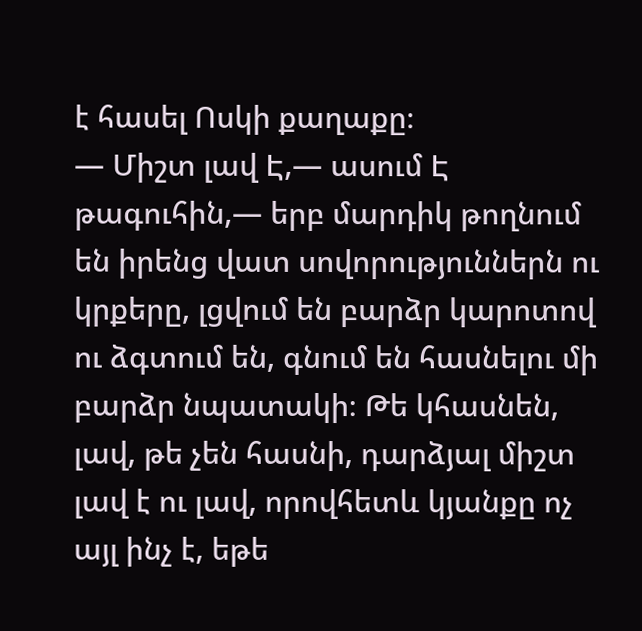է հասել Ոսկի քաղաքը։
— Միշտ լավ Է,— ասում Է թագուհին,— երբ մարդիկ թողնում են իրենց վատ սովորություններն ու կրքերը, լցվում են բարձր կարոտով ու ձգտում են, գնում են հասնելու մի բարձր նպատակի։ Թե կհասնեն, լավ, թե չեն հասնի, դարձյալ միշտ լավ է ու լավ, որովհետև կյանքը ոչ այլ ինչ է, եթե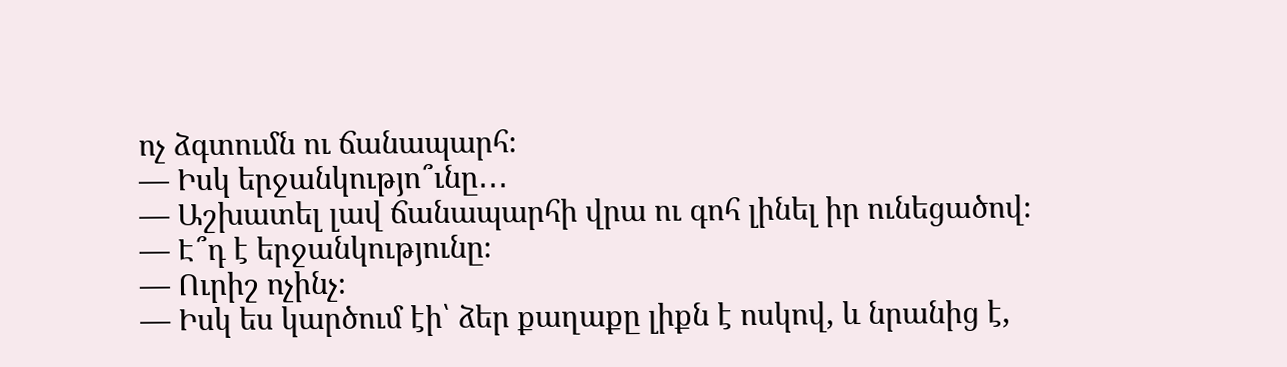ոչ ձգտումն ու ճանապարհ։
— Իսկ երջանկությո՞ւնը․․․
— Աշխատել լավ ճանապարհի վրա ու գոհ լինել իր ունեցածով։
— Է՞դ է երջանկությունը։
— Ուրիշ ոչինչ։
— Իսկ ես կարծում էի՝ ձեր քաղաքը լիքն է ոսկով, և նրանից է,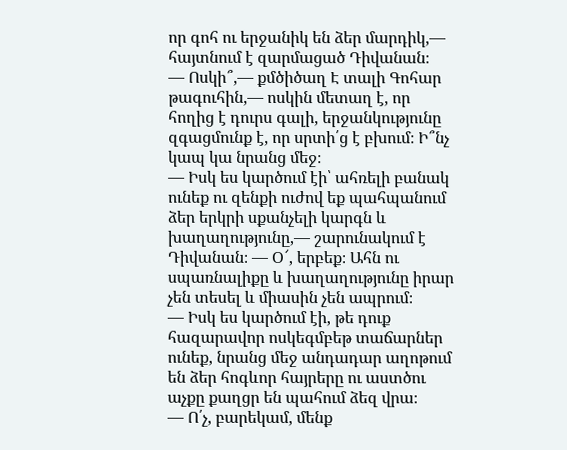որ գոհ ու երջանիկ են ձեր մարդիկ,— հայտնում է զարմացած Դիվանան։
— Ոսկի՞,— քմծիծաղ Է տալի Գոհար թագուհին,— ոսկին մետաղ է, որ հողից է դուրս գալի, երջանկությունը զգացմունք է, որ սրտի՛ց է բխում։ Ի՞նչ կապ կա նրանց մեջ։
— Իսկ ես կարծում էի՝ ահռելի բանակ ունեք ու զենքի ուժով եք պահպանում ձեր երկրի սքանչելի կարգն և խաղաղությունը,— շարունակում է Դիվանան։ — Օ՜, երբեք։ Ահն ու սպառնալիքը և խաղաղությունը իրար չեն տեսել և միասին չեն ապրում։
— Իսկ ես կարծում էի, թե դուք հազարավոր ոսկեգմբեթ տաճարներ ունեք, նրանց մեջ անդադար աղոթում են ձեր հոգևոր հայրերը ու աստծու աչքը քաղցր են պահում ձեզ վրա։
— Ո՛չ, բարեկամ, մենք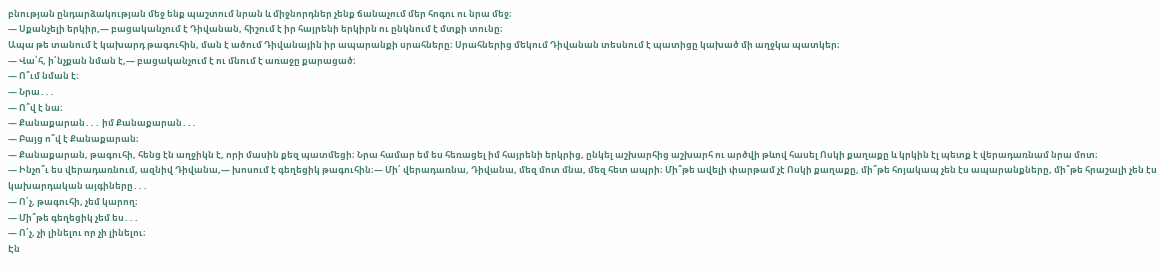բնության ընդարձակության մեջ ենք պաշտում նրան և միջնորդներ չենք ճանաչում մեր հոգու ու նրա մեջ։
— Սքանչելի երկիր,— բացականչում է Դիվանան, հիշում է իր հայրենի երկիրն ու ընկնում է մտքի տունը։
Ապա թե տանում է կախարդ թագուհին, ման է ածում Դիվանային իր ապարանքի սրահները։ Սրահներից մեկում Դիվանան տեսնում է պատիցը կախած մի աղջկա պատկեր։
— Վա՛հ, ի՛նչքան նման է,— բացականչում է ու մնում է առաջը քարացած։
— Ո՞ւմ նման է։
― Նրա․․․
— Ո՞վ է նա։
— Քանաքարան․․․ իմ Քանաքարան․․․
— Բայց ո՞վ է Քանաքարան։
— Քանաքարան, թագուհի, հենց էն աղջիկն է, որի մասին քեզ պատմեցի։ Նրա համար եմ ես հեռացել իմ հայրենի երկրից, ընկել աշխարհից աշխարհ ու արծվի թևով հասել Ոսկի քաղաքը և կրկին էլ պետք է վերադառնամ նրա մոտ։
— Ինչո՞ւ ես վերադառնում, ազնիվ Դիվանա,— խոսում է գեղեցիկ թագուհին։— Մի՛ վերադառնա, Դիվանա, մեզ մոտ մնա, մեզ հետ ապրի։ Մի՞թե ավելի փարթամ չէ Ոսկի քաղաքը, մի՞թե հոյակապ չեն էս ապարանքները, մի՞թե հրաշալի չեն էս կախարդական այգիները․․․
— Ո՛չ, թագուհի, չեմ կարող։
— Մի՞թե գեղեցիկ չեմ ես․․․
— Ո՛չ, չի լինելու որ չի լինելու։
Էն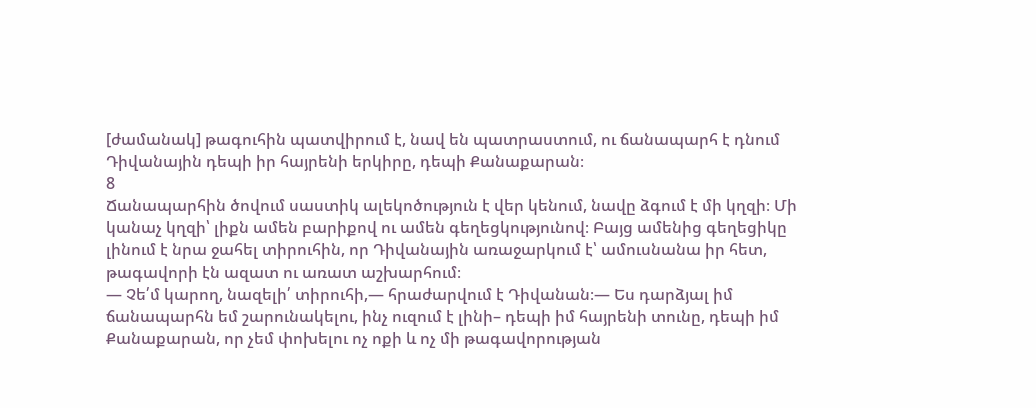[ժամանակ] թագուհին պատվիրում է, նավ են պատրաստում, ու ճանապարհ է դնում Դիվանային դեպի իր հայրենի երկիրը, դեպի Քանաքարան։
8
Ճանապարհին ծովում սաստիկ ալեկոծություն է վեր կենում, նավը ձգում է մի կղզի։ Մի կանաչ կղզի՝ լիքն ամեն բարիքով ու ամեն գեղեցկությունով։ Բայց ամենից գեղեցիկը լինում է նրա ջահել տիրուհին, որ Դիվանային առաջարկում է՝ ամուսնանա իր հետ, թագավորի էն ազատ ու առատ աշխարհում։
— Չե՛մ կարող, նազելի՛ տիրուհի,— հրաժարվում է Դիվանան։— Ես դարձյալ իմ ճանապարհն եմ շարունակելու, ինչ ուզում է լինի– դեպի իմ հայրենի տունը, դեպի իմ Քանաքարան, որ չեմ փոխելու ոչ ոքի և ոչ մի թագավորության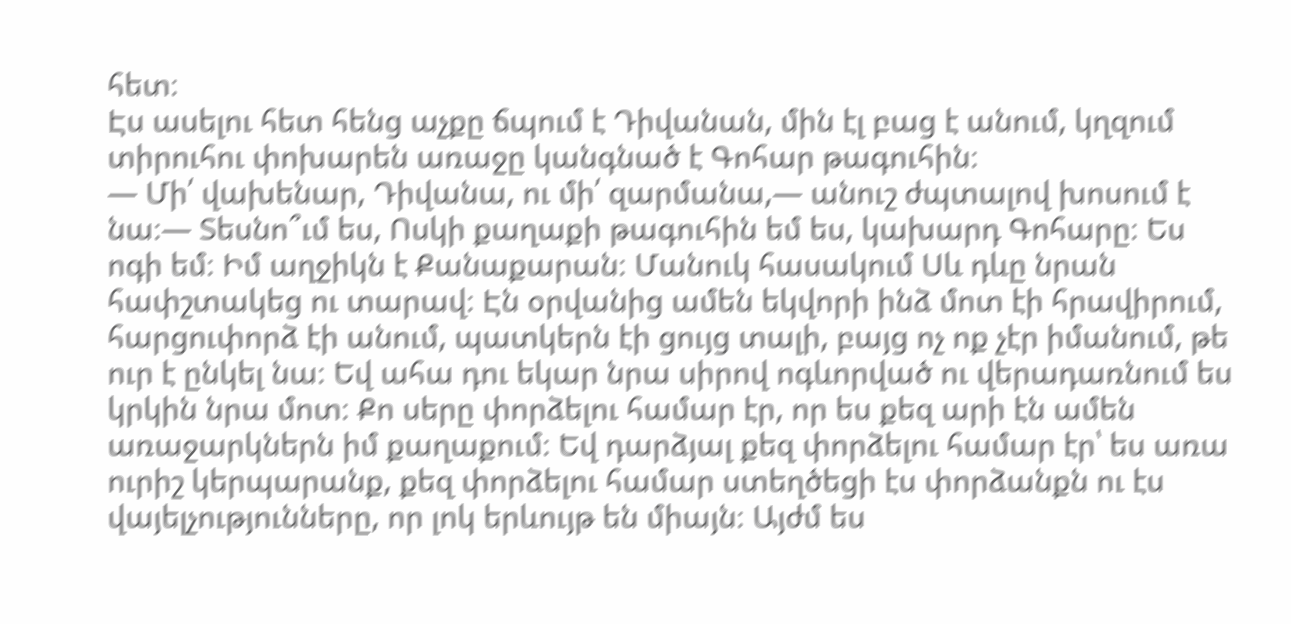հետ։
Էս ասելու հետ հենց աչքը ճպում է Դիվանան, մին էլ բաց է անում, կղզում տիրուհու փոխարեն առաջը կանգնած է Գոհար թագուհին։
— Մի՛ վախենար, Դիվանա, ու մի՛ զարմանա,— անուշ ժպտալով խոսում է նա։— Տեսնո՞ւմ ես, Ոսկի քաղաքի թագուհին եմ ես, կախարդ Գոհարը։ Ես ոգի եմ։ Իմ աղջիկն է Քանաքարան։ Մանուկ հասակում Սև դևը նրան հափշտակեց ու տարավ։ Էն օրվանից ամեն եկվորի ինձ մոտ էի հրավիրում, հարցուփորձ էի անում, պատկերն էի ցույց տալի, բայց ոչ ոք չէր իմանում, թե ուր է ընկել նա։ Եվ ահա դու եկար նրա սիրով ոգևորված ու վերադառնում ես կրկին նրա մոտ։ Քո սերը փորձելու համար էր, որ ես քեզ արի էն ամեն առաջարկներն իմ քաղաքում։ Եվ դարձյալ քեզ փորձելու համար էր՝ ես առա ուրիշ կերպարանք, քեզ փորձելու համար ստեղծեցի էս փորձանքն ու էս վայելչությունները, որ լոկ երևույթ են միայն։ Այժմ ես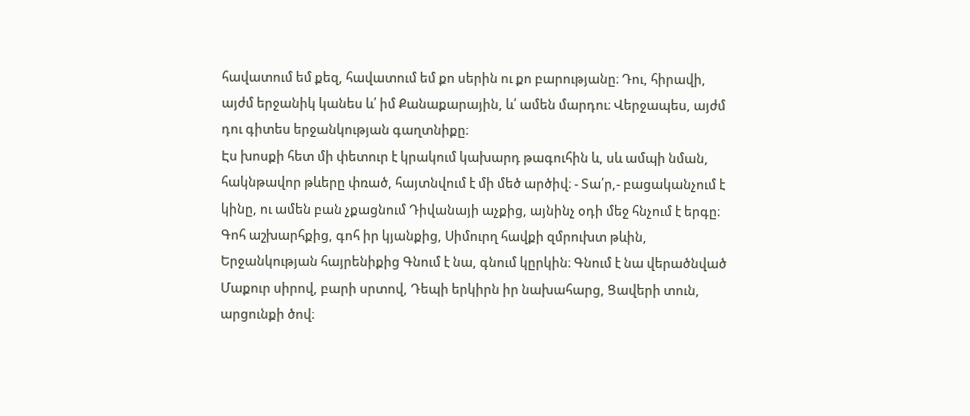հավատում եմ քեզ, հավատում եմ քո սերին ու քո բարությանը։ Դու, հիրավի, այժմ երջանիկ կանես և՛ իմ Քանաքարային, և՛ ամեն մարդու։ Վերջապես, այժմ դու գիտես երջանկության գաղտնիքը։
Էս խոսքի հետ մի փետուր է կրակում կախարդ թագուհին և, սև ամպի նման, հակնթավոր թևերը փռած, հայտնվում է մի մեծ արծիվ։ - Տա՛ր,- բացականչում է կինը, ու ամեն բան չքացնում Դիվանայի աչքից, այնինչ օդի մեջ հնչում է երգը։
Գոհ աշխարհքից, գոհ իր կյանքից, Սիմուրղ հավքի զմրուխտ թևին, Երջանկության հայրենիքից Գնում է նա, գնում կըրկին։ Գնում է նա վերածնված Մաքուր սիրով, բարի սրտով, Դեպի երկիրն իր նախահարց, Ցավերի տուն, արցունքի ծով։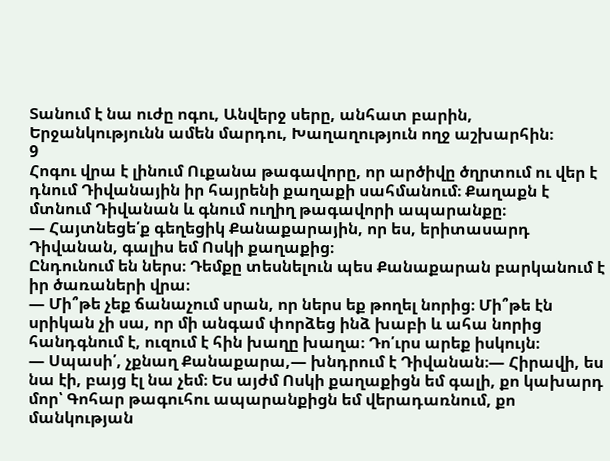Տանում է նա ուժը ոգու, Անվերջ սերը, անհատ բարին, Երջանկությունն ամեն մարդու, Խաղաղություն ողջ աշխարհին։
9
Հոգու վրա է լինում Ուքանա թագավորը, որ արծիվը ծղրտում ու վեր է դնում Դիվանային իր հայրենի քաղաքի սահմանում։ Քաղաքն է մտնում Դիվանան և գնում ուղիղ թագավորի ապարանքը։
— Հայտնեցե՛ք գեղեցիկ Քանաքարային, որ ես, երիտասարդ Դիվանան, գալիս եմ Ոսկի քաղաքից։
Ընդունում են ներս։ Դեմքը տեսնելուն պես Քանաքարան բարկանում է իր ծառաների վրա։
— Մի՞թե չեք ճանաչում սրան, որ ներս եք թողել նորից։ Մի՞թե էն սրիկան չի սա, որ մի անգամ փորձեց ինձ խաբի և ահա նորից հանդգնում է, ուզում է հին խաղը խաղա։ Դո՛ւրս արեք իսկույն։
— Սպասի՛, չքնաղ Քանաքարա,— խնդրում է Դիվանան։— Հիրավի, ես նա էի, բայց էլ նա չեմ։ Ես այժմ Ոսկի քաղաքիցն եմ գալի, քո կախարդ մոր՝ Գոհար թագուհու ապարանքիցն եմ վերադառնում, քո մանկության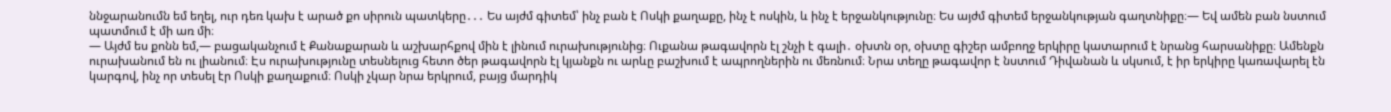ննջարանումն եմ եղել, ուր դեռ կախ է արած քո սիրուն պատկերը․․․ Ես այժմ գիտեմ՝ ինչ բան է Ոսկի քաղաքը, ինչ է ոսկին, և ինչ է երջանկությունը։ Ես այժմ գիտեմ երջանկության գաղտնիքը։— Եվ ամեն բան նստում պատմում է մի առ մի։
— Այժմ ես քոնն եմ,— բացականչում է Քանաքարան և աշխարհքով մին է լինում ուրախությունից։ Ուքանա թագավորն էլ շնչի է գալի․ օխտն օր, օխտը գիշեր ամբողջ երկիրը կատարում է նրանց հարսանիքը։ Ամենքն ուրախանում են ու լիանում։ Էս ուրախությունը տեսնելուց հետո ծեր թագավորն էլ կյանքն ու արևը բաշխում է ապրողներին ու մեռնում։ Նրա տեղը թագավոր է նստում Դիվանան և սկսում, է իր երկիրը կառավարել էն կարգով, ինչ որ տեսել էր Ոսկի քաղաքում։ Ոսկի չկար նրա երկրում, բայց մարդիկ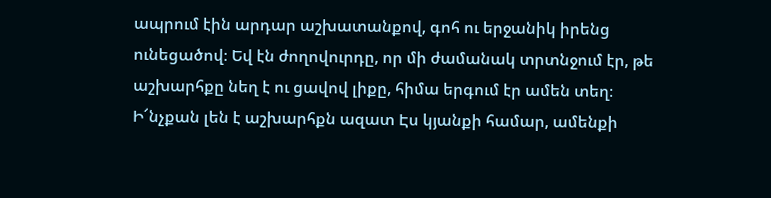ապրում էին արդար աշխատանքով, գոհ ու երջանիկ իրենց ունեցածով։ Եվ էն ժողովուրդը, որ մի ժամանակ տրտնջում էր, թե աշխարհքը նեղ է ու ցավով լիքը, հիմա երգում էր ամեն տեղ։
Ի՜նչքան լեն է աշխարհքն ազատ Էս կյանքի համար, ամենքի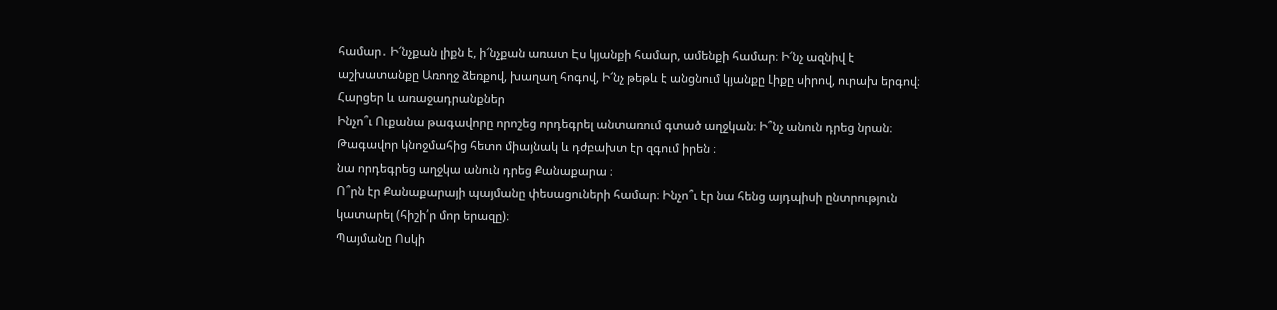համար․ Ի՜նչքան լիքն է, ի՜նչքան առատ Էս կյանքի համար, ամենքի համար։ Ի՜նչ ազնիվ է աշխատանքը Առողջ ձեռքով, խաղաղ հոգով, Ի՜նչ թեթև է անցնում կյանքը Լիքը սիրով, ուրախ երգով։
Հարցեր և առաջադրանքներ
Ինչո՞ւ Ուքանա թագավորը որոշեց որդեգրել անտառում գտած աղջկան։ Ի՞նչ անուն դրեց նրան։
Թագավոր կնոջմահից հետո միայնակ և դժբախտ էր զգում իրեն ։
նա որդեգրեց աղջկա անուն դրեց Քանաքարա ։
Ո՞րն էր Քանաքարայի պայմանը փեսացուների համար։ Ինչո՞ւ էր նա հենց այդպիսի ընտրություն կատարել (հիշի՛ր մոր երազը)։
Պայմանը Ոսկի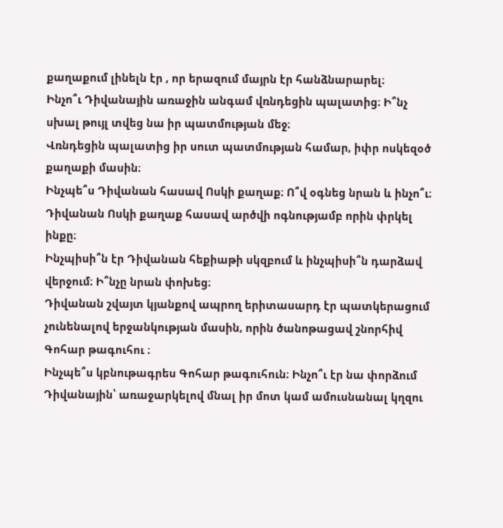քաղաքում լինելն էր , որ երազում մայրն էր հանձնարարել։
Ինչո՞ւ Դիվանային առաջին անգամ վռնդեցին պալատից։ Ի՞նչ սխալ թույլ տվեց նա իր պատմության մեջ։
Վռնդեցին պալատից իր սուտ պատմության համար, իփր ոսկեզօծ քաղաքի մասին։
Ինչպե՞ս Դիվանան հասավ Ոսկի քաղաք։ Ո՞վ օգնեց նրան և ինչո՞ւ։
Դիվանան Ոսկի քաղաք հասավ արծվի ոգնությամբ որին փրկել ինքը։
Ինչպիսի՞ն էր Դիվանան հեքիաթի սկզբում և ինչպիսի՞ն դարձավ վերջում։ Ի՞նչը նրան փոխեց։
Դիվանան շվայտ կյանքով ապրող երիտասարդ էր պատկերացում չունենալով երջանկության մասին, որին ծանոթացավ շնորհիվ Գոհար թագուհու ։
Ինչպե՞ս կբնութագրես Գոհար թագուհուն։ Ինչո՞ւ էր նա փորձում Դիվանային՝ առաջարկելով մնալ իր մոտ կամ ամուսնանալ կղզու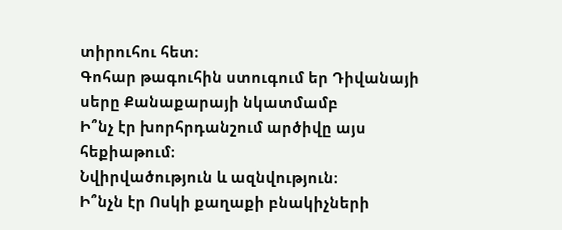տիրուհու հետ։
Գոհար թագուհին ստուգում եր Դիվանայի սերը Քանաքարայի նկատմամբ
Ի՞նչ էր խորհրդանշում արծիվը այս հեքիաթում։
Նվիրվածություն և ազնվություն։
Ի՞նչն էր Ոսկի քաղաքի բնակիչների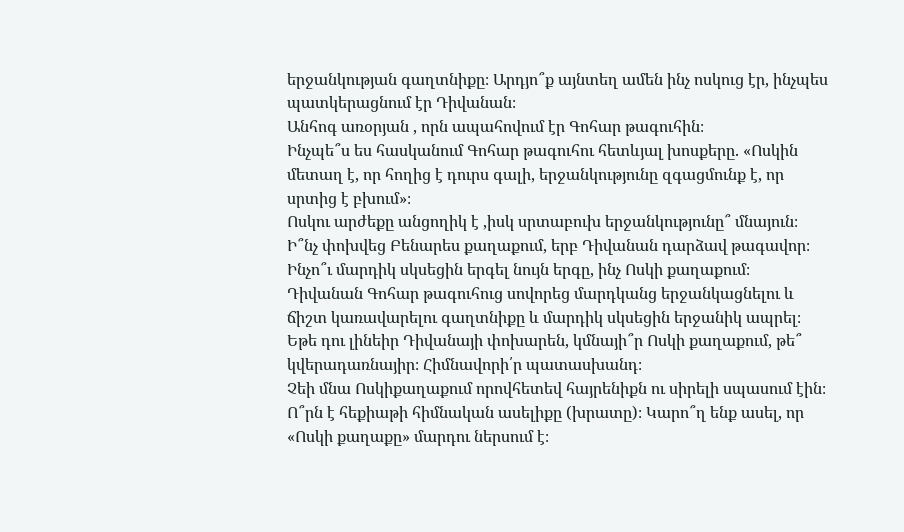երջանկության գաղտնիքը։ Արդյո՞ք այնտեղ ամեն ինչ ոսկուց էր, ինչպես պատկերացնում էր Դիվանան։
Անհոգ առօրյան , որն ապահովում էր Գոհար թագուհին։
Ինչպե՞ս ես հասկանում Գոհար թագուհու հետևյալ խոսքերը. «Ոսկին մետաղ է, որ հողից է դուրս գալի, երջանկությունը զգացմունք է, որ սրտից է բխում»։
Ոսկու արժեքը անցողիկ է ,իսկ սրտաբուխ երջանկությունը՞ մնայուն։
Ի՞նչ փոխվեց Բենարես քաղաքում, երբ Դիվանան դարձավ թագավոր։ Ինչո՞ւ մարդիկ սկսեցին երգել նույն երգը, ինչ Ոսկի քաղաքում։
Դիվանան Գոհար թագուհուց սովորեց մարդկանց երջանկացնելու և ճիշտ կառավարելու գաղտնիքը և մարդիկ սկսեցին երջանիկ ապրել։
Եթե դու լինեիր Դիվանայի փոխարեն, կմնայի՞ր Ոսկի քաղաքում, թե՞ կվերադառնայիր։ Հիմնավորի՛ր պատասխանդ։
Չեի մնա Ոսկիքաղաքում որովհետեվ հայրենիքն ու սիրելի սպասում էին։
Ո՞րն է հեքիաթի հիմնական ասելիքը (խրատը)։ Կարո՞ղ ենք ասել, որ «Ոսկի քաղաքը» մարդու ներսում է։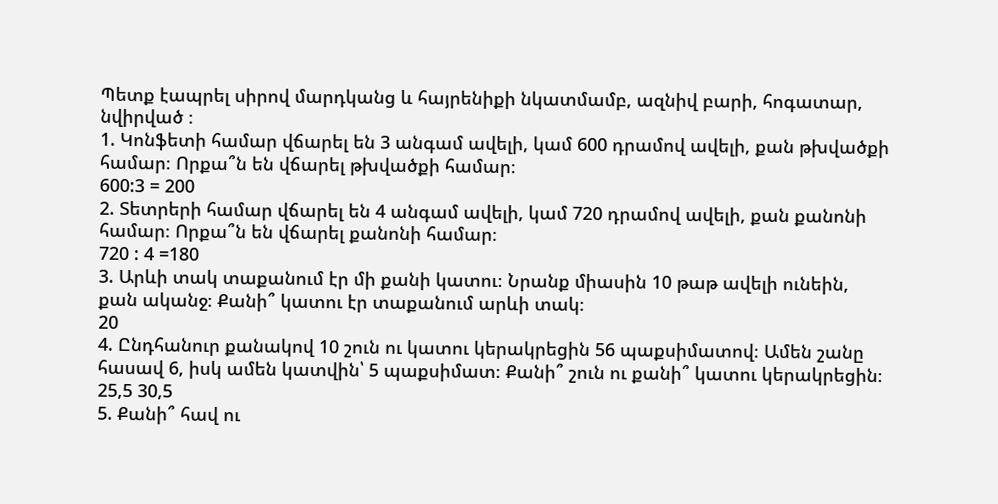Պետք էապրել սիրով մարդկանց և հայրենիքի նկատմամբ, ազնիվ բարի, հոգատար, նվիրված ։
1. Կոնֆետի համար վճարել են 3 անգամ ավելի, կամ 600 դրամով ավելի, քան թխվածքի համար։ Որքա՞ն են վճարել թխվածքի համար։
600:3 = 200
2. Տետրերի համար վճարել են 4 անգամ ավելի, կամ 720 դրամով ավելի, քան քանոնի համար։ Որքա՞ն են վճարել քանոնի համար։
720 : 4 =180
3. Արևի տակ տաքանում էր մի քանի կատու։ Նրանք միասին 10 թաթ ավելի ունեին, քան ականջ։ Քանի՞ կատու էր տաքանում արևի տակ։
20
4. Ընդհանուր քանակով 10 շուն ու կատու կերակրեցին 56 պաքսիմատով։ Ամեն շանը հասավ 6, իսկ ամեն կատվին՝ 5 պաքսիմատ։ Քանի՞ շուն ու քանի՞ կատու կերակրեցին։
25,5 30,5
5. Քանի՞ հավ ու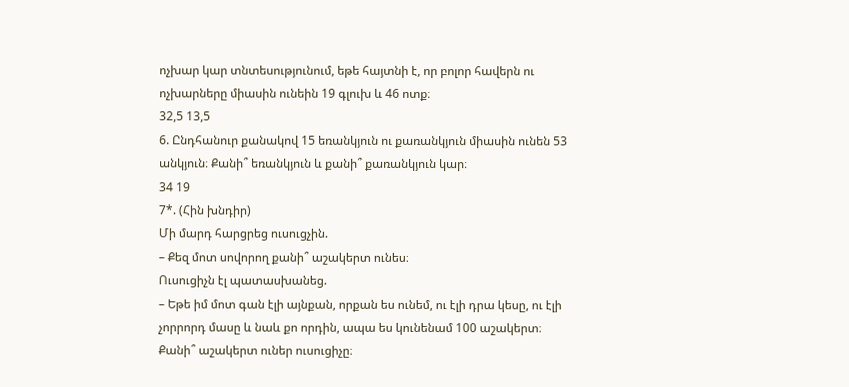ոչխար կար տնտեսությունում, եթե հայտնի է, որ բոլոր հավերն ու ոչխարները միասին ունեին 19 գլուխ և 46 ոտք։
32,5 13,5
6. Ընդհանուր քանակով 15 եռանկյուն ու քառանկյուն միասին ունեն 53 անկյուն։ Քանի՞ եռանկյուն և քանի՞ քառանկյուն կար։
34 19
7*. (Հին խնդիր)
Մի մարդ հարցրեց ուսուցչին.
– Քեզ մոտ սովորող քանի՞ աշակերտ ունես։
Ուսուցիչն էլ պատասխանեց.
– Եթե իմ մոտ գան էլի այնքան, որքան ես ունեմ, ու էլի դրա կեսը, ու էլի չորրորդ մասը և նաև քո որդին, ապա ես կունենամ 100 աշակերտ։
Քանի՞ աշակերտ ուներ ուսուցիչը։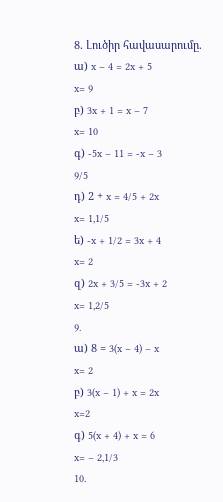8. Լուծիր հավասարումը.
ա) x – 4 = 2x + 5
x= 9
բ) 3x + 1 = x – 7
x= 10
գ) -5x – 11 = -x – 3
9/5
դ) 2 + x = 4/5 + 2x
x= 1,1/5
ե) -x + 1/2 = 3x + 4
x= 2
զ) 2x + 3/5 = -3x + 2
x= 1,2/5
9.
ա) 8 = 3(x – 4) – x
x= 2
բ) 3(x – 1) + x = 2x
x=2
գ) 5(x + 4) + x = 6
x= – 2,1/3
10.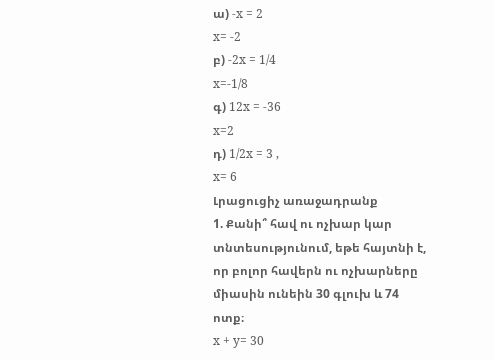ա) -x = 2
x= -2
բ) -2x = 1/4
x=-1/8
գ) 12x = -36
x=2
դ) 1/2x = 3 ,
x= 6
Լրացուցիչ առաջադրանք
1. Քանի՞ հավ ու ոչխար կար տնտեսությունում, եթե հայտնի է, որ բոլոր հավերն ու ոչխարները միասին ունեին 30 գլուխ և 74 ոտք։
x + y= 30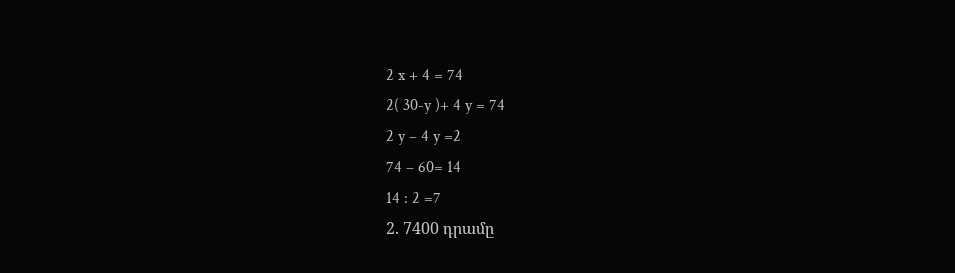2 x + 4 = 74
2( 30-y )+ 4 y = 74
2 y – 4 y =2
74 – 60= 14
14 : 2 =7
2. 7400 դրամը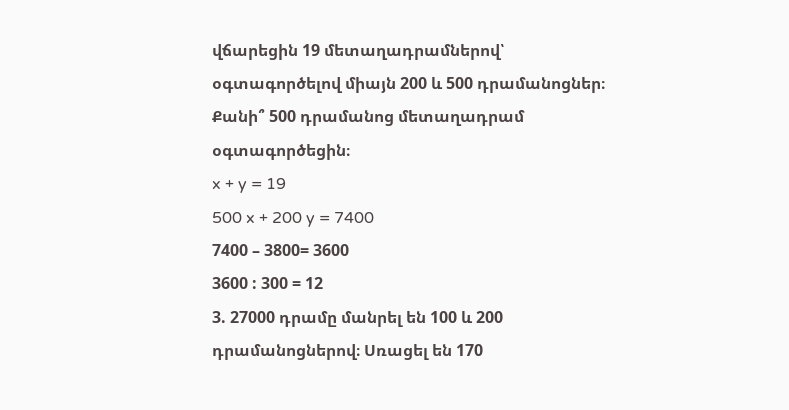վճարեցին 19 մետաղադրամներով՝ օգտագործելով միայն 200 և 500 դրամանոցներ։ Քանի՞ 500 դրամանոց մետաղադրամ օգտագործեցին։
x + y = 19
500 x + 200 y = 7400
7400 – 3800= 3600
3600 : 300 = 12
3. 27000 դրամը մանրել են 100 և 200 դրամանոցներով։ Սռացել են 170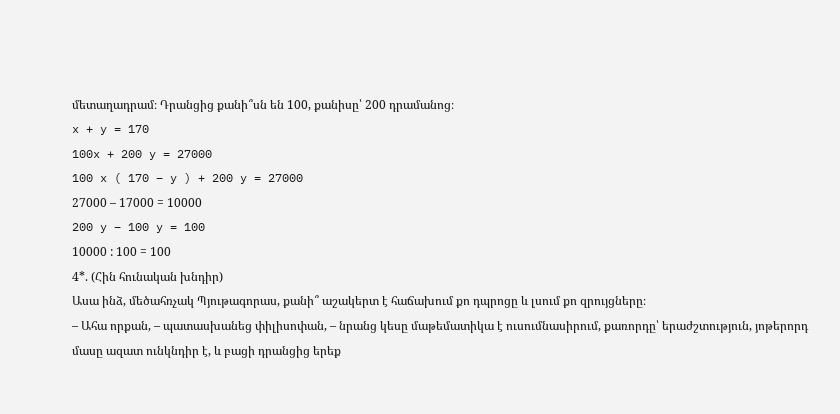մետաղադրամ։ Դրանցից քանի՞սն են 100, քանիսը՝ 200 դրամանոց։
x + y = 170
100x + 200 y = 27000
100 x ( 170 – y ) + 200 y = 27000
27000 – 17000 = 10000
200 y – 100 y = 100
10000 : 100 = 100
4*. (Հին հունական խնդիր)
Ասա ինձ, մեծահռչակ Պյութագորաս, քանի՞ աշակերտ է հաճախում քո դպրոցը և լսում քո զրույցները։
– Ահա որքան, – պատասխանեց փիլիսոփան, – նրանց կեսը մաթեմատիկա է ուսումնասիրում, քառորդը՝ երաժշտություն, յոթերորդ մասը ազատ ունկնդիր է, և բացի դրանցից երեք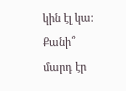կին էլ կա։ Քանի՞ մարդ էր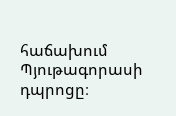հաճախում Պյութագորասի դպրոցը։